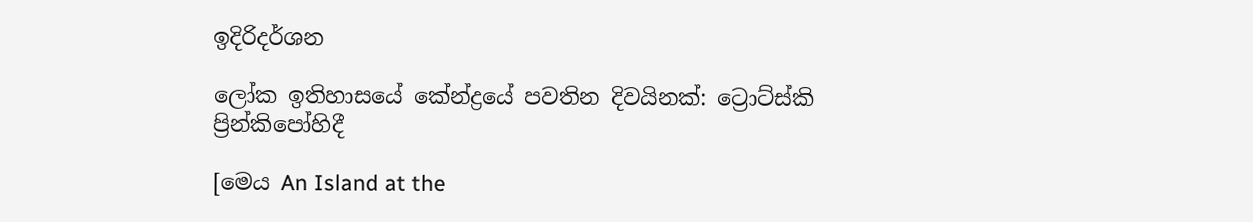ඉදිරිදර්ශන

ලෝක ඉතිහාසයේ කේන්ද්‍රයේ පවතින දිවයිනක්: ට්‍රොට්ස්කි ප්‍රින්කිපෝහිදී

[මෙය An Island at the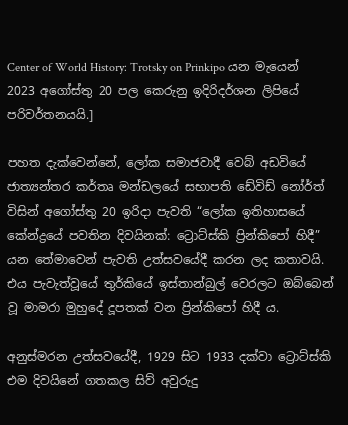Center of World History: Trotsky on Prinkipo යන මැයෙන් 2023 අගෝස්තු 20 පල කෙරුනු ඉදිරිදර්ශන ලිපියේ පරිවර්තනයයි.]

පහත දැක්වෙන්නේ, ලෝක සමාජවාදී වෙබ් අඩවියේ ජාත්‍යන්තර කර්තෘ මන්ඩලයේ සභාපති ඩේවිඩ් නෝර්ත් විසින් අගෝස්තු 20 ඉරිදා පැවති “ලෝක ඉතිහාසයේ කේන්ද්‍රයේ පවතින දිවයිනක්: ට්‍රොට්ස්කි ප්‍රින්කිපෝ හිදී” යන තේමාවෙන් පැවති උත්සවයේදී කරන ලද කතාවයි. එය පැවැත්වූයේ තුර්කියේ ඉස්තාන්බුල් වෙරලට ඔබ්බෙන් වූ මාමරා මුහුදේ දූපතක් වන ප්‍රින්කිපෝ හිදී ය.

අනුස්මරන උත්සවයේදී, 1929 සිට 1933 දක්වා ට්‍රොට්ස්කි එම දිවයිනේ ගතකල සිව් අවුරුදු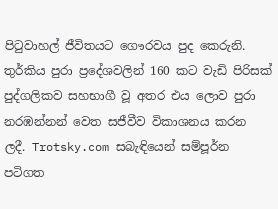පිටුවාහල් ජීවිතයට ගෞරවය පුද කෙරුනි. තුර්කිය පුරා ප්‍රදේශවලින් 160 කට වැඩි පිරිසක් පුද්ගලිකව සහභාගී වූ අතර එය ලොව පුරා නරඹන්නන් වෙත සජීවීව විකාශනය කරන ලදී. Trotsky.com සබැඳියෙන් සම්පූර්න පටිගත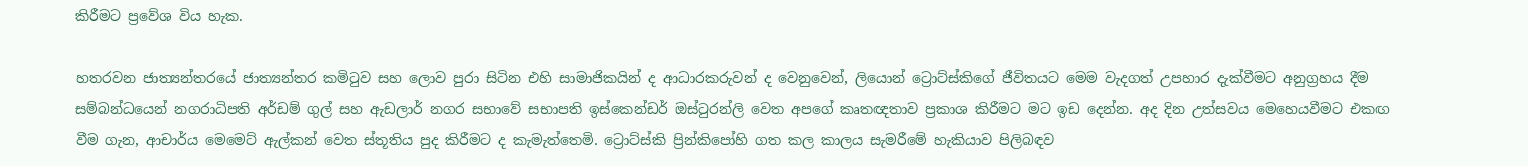කිරීමට ප්‍රවේශ විය හැක.

හතරවන ජාත්‍යන්තරයේ ජාත්‍යන්තර කමිටුව සහ ලොව පුරා සිටින එහි සාමාජිකයින් ද ආධාරකරුවන් ද වෙනුවෙන්, ලියොන් ට්‍රොට්ස්කිගේ ජීවිතයට මෙම වැදගත් උපහාර දැක්වීමට අනුග්‍රහය දීම සම්බන්ධයෙන් නගරාධිපති අර්ඩම් ගුල් සහ ඇඩලාර් නගර සභාවේ සභාපති ඉස්කෙන්ඩර් ඔස්ටුරන්ලි වෙත අපගේ කෘතඥතාව ප්‍රකාශ කිරීමට මට ඉඩ දෙන්න. අද දින උත්සවය මෙහෙයවීමට එකඟ වීම ගැන, ආචාර්ය මෙමෙට් ඇල්කන් වෙත ස්තූතිය පුද කිරීමට ද කැමැත්තෙමි. ට්‍රොට්ස්කි ප්‍රින්කිපෝහි ගත කල කාලය සැමරීමේ හැකියාව පිලිබඳව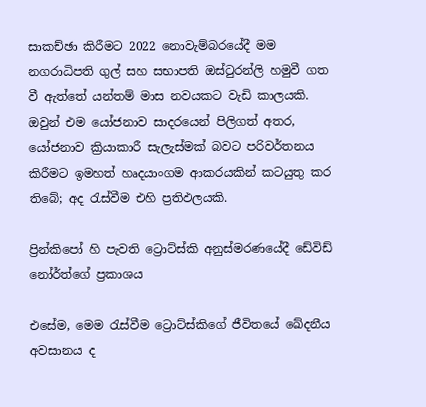සාකච්ඡා කිරීමට 2022 නොවැම්බරයේදී මම නගරාධිපති ගුල් සහ සභාපති ඔස්ටුරන්ලි හමුවී ගත වී ඇත්තේ යන්තම් මාස නවයකට වැඩි කාලයකි. ඔවුන් එම යෝජනාව සාදරයෙන් පිලිගත් අතර, යෝජනාව ක්‍රියාකාරී සැලැස්මක් බවට පරිවර්තනය කිරීමට ඉමහත් හෘදයාංගම ආකරයකින් කටයුතු කර තිබේ; අද රැස්වීම එහි ප්‍රතිඵලයකි.

ප්‍රින්කිපෝ හි පැවති ට්‍රොට්ස්කි අනුස්මරණයේදී ඩේවිඩ් නෝර්ත්ගේ ප්‍රකාශය

එසේම, මෙම රැස්වීම ට්‍රොට්ස්කිගේ ජීවිතයේ ඛේදනීය අවසානය ද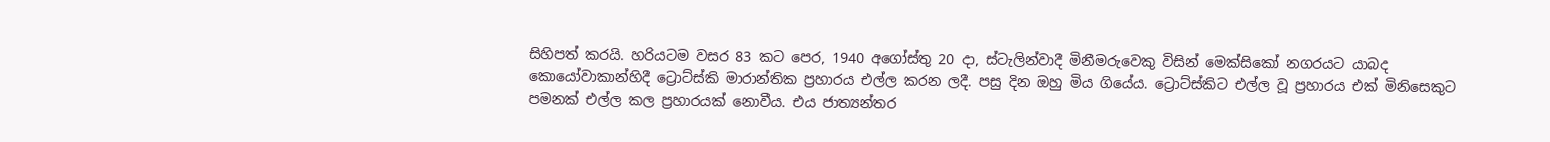සිහිපත් කරයි. හරියටම වසර 83 කට පෙර, 1940 අගෝස්තු 20 දා, ස්ටැලින්වාදී මිනීමරුවෙකු විසින් මෙක්සිකෝ නගරයට යාබද කොයෝවාකාන්හිදී ට්‍රොට්ස්කි මාරාන්තික ප්‍රහාරය එල්ල කරන ලදී. පසු දින ඔහු මිය ගියේය. ට්‍රොට්ස්කිට එල්ල වූ ප්‍රහාරය එක් මිනිසෙකුට පමනක් එල්ල කල ප්‍රහාරයක් නොවීය. එය ජාත්‍යන්තර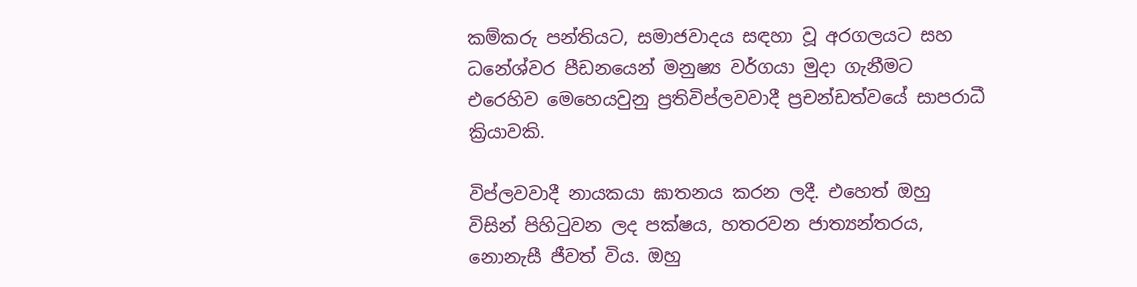කම්කරු පන්තියට, සමාජවාදය සඳහා වූ අරගලයට සහ ධනේශ්වර පීඩනයෙන් මනුෂ්‍ය වර්ගයා මුදා ගැනීමට එරෙහිව මෙහෙයවුනු ප්‍රතිවිප්ලවවාදී ප්‍රචන්ඩත්වයේ සාපරාධී ක්‍රියාවකි.

විප්ලවවාදී නායකයා ඝාතනය කරන ලදී. එහෙත් ඔහු විසින් පිහිටුවන ලද පක්ෂය, හතරවන ජාත්‍යන්තරය, නොනැසී ජීවත් විය. ඔහු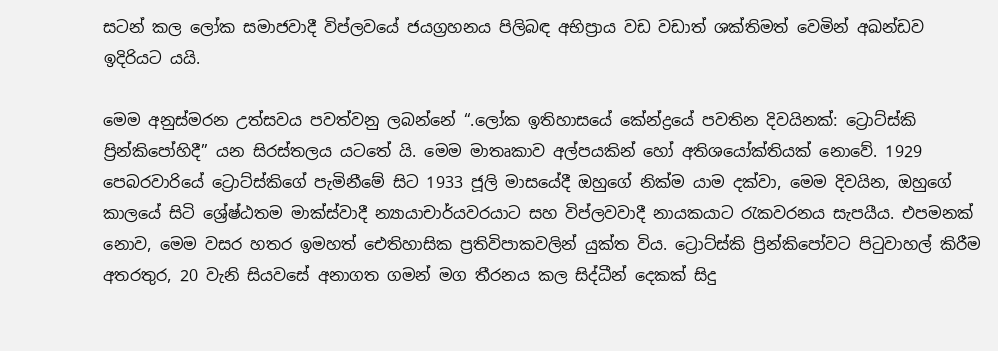සටන් කල ලෝක සමාජවාදී විප්ලවයේ ජයග්‍රහනය පිලිබඳ අභිප්‍රාය වඩ වඩාත් ශක්තිමත් වෙමින් අඛන්ඩව ඉදිරියට යයි.

මෙම අනුස්මරන උත්සවය පවත්වනු ලබන්නේ “.ලෝක ඉතිහාසයේ කේන්ද්‍රයේ පවතින දිවයිනක්: ට්‍රොට්ස්කි ප්‍රින්කිපෝහිදී” යන සිරස්තලය යටතේ යි. මෙම මාතෘකාව අල්පයකින් හෝ අතිශයෝක්තියක් නොවේ. 1929 පෙබරවාරියේ ට්‍රොට්ස්කිගේ පැමිනීමේ සිට 1933 ජූලි මාසයේදී ඔහුගේ නික්ම යාම දක්වා, මෙම දිවයින, ඔහුගේ කාලයේ සිටි ශ්‍රේෂ්ඨතම මාක්ස්වාදී න්‍යායාචාර්යවරයාට සහ විප්ලවවාදී නායකයාට රැකවරනය සැපයීය. එපමනක් නොව, මෙම වසර හතර ඉමහත් ඓතිහාසික ප්‍රතිවිපාකවලින් යුක්ත විය. ට්‍රොට්ස්කි ප්‍රින්කිපෝවට පිටුවාහල් කිරීම අතරතුර, 20 වැනි සියවසේ අනාගත ගමන් මග තීරනය කල සිද්ධීන් දෙකක් සිදු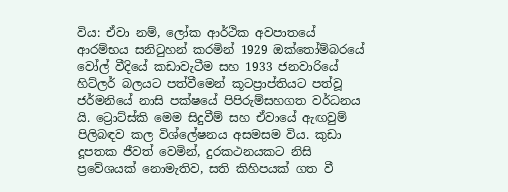විය: ඒවා නම්, ලෝක ආර්ථික අවපාතයේ ආරම්භය සනිටුහන් කරමින් 1929 ඔක්තෝම්බරයේ වෝල් වීදියේ කඩාවැටීම සහ 1933 ජනවාරියේ හිට්ලර් බලයට පත්වීමෙන් කූටප්‍රාප්තියට පත්වූ ජර්මනියේ නාසි පක්ෂයේ පිපිරුම්සහගත වර්ධනය යි. ට්‍රොට්ස්කි මෙම සිදුවීම් සහ ඒවායේ ඇඟවුම් පිලිබඳව කල විශ්ලේෂනය අසමසම විය. කුඩා දූපතක ජීවත් වෙමින්, දුරකථනයකට නිසි ප්‍රවේශයක් නොමැතිව, සති කිහිපයක් ගත වී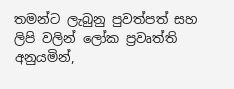තමන්ට ලැබුනු පුවත්පත් සහ ලිපි වලින් ලෝක ප්‍රවෘත්ති අනුයමින්,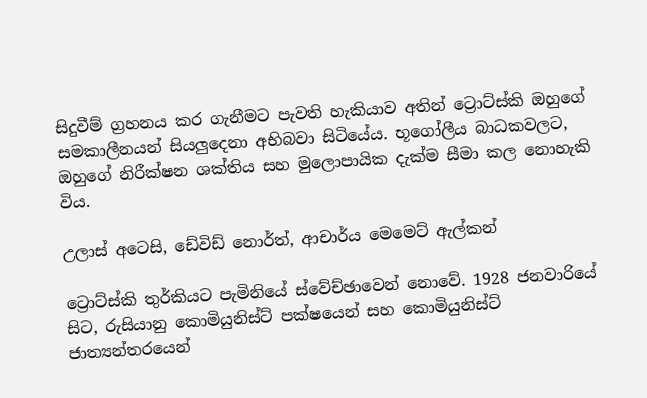සිදුවීම් ග්‍රහනය කර ගැනීමට පැවති හැකියාව අතින් ට්‍රොට්ස්කි ඔහුගේ සමකාලීනයන් සියලුදෙනා අභිබවා සිටියේය. භූගෝලීය බාධකවලට, ඔහුගේ නිරීක්ෂන ශක්තිය සහ මුලොපායික දැක්ම සීමා කල නොහැකි විය.

උලාස් අටෙසි, ඩේවිඩ් නොර්ත්, ආචාර්ය මෙමෙට් ඇල්කන්

ට්‍රොට්ස්කි තුර්කියට පැමිනියේ ස්වේච්ඡාවෙන් නොවේ. 1928 ජනවාරියේ සිට, රුසියානු කොමියුනිස්ට් පක්ෂයෙන් සහ කොමියුනිස්ට් ජාත්‍යන්තරයෙන්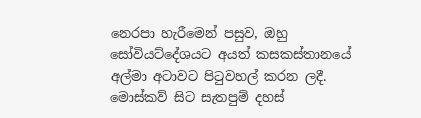නෙරපා හැරීමෙන් පසුව, ඔහු සෝවියට්දේශයට අයත් කසකස්තානයේ අල්මා අටාවට පිටුවහල් කරන ලදී. මොස්කව් සිට සැතපුම් දහස්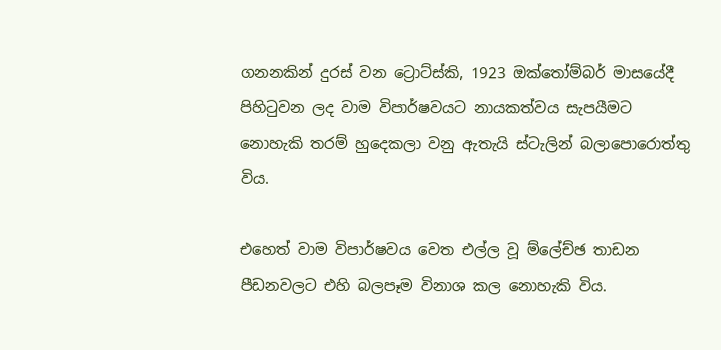ගනනකින් දුරස් වන ට්‍රොට්ස්කි, 1923 ඔක්තෝම්බර් මාසයේදී පිහිටුවන ලද වාම විපාර්ෂවයට නායකත්වය සැපයීමට නොහැකි තරම් හුදෙකලා වනු ඇතැයි ස්ටැලින් බලාපොරොත්තු විය.

එහෙත් වාම විපාර්ෂවය වෙත එල්ල වූ ම්ලේච්ඡ තාඩන පීඩනවලට එහි බලපෑම විනාශ කල නොහැකි විය.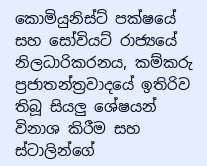කොමියුනිස්ට් පක්ෂයේ සහ සෝවියට් රාජ්‍යයේ නිලධාරිකරනය, කම්කරු ප්‍රජාතන්ත්‍රවාදයේ ඉතිරිව තිබූ සියලු ශේෂයන් විනාශ කිරීම සහ ස්ටාලින්ගේ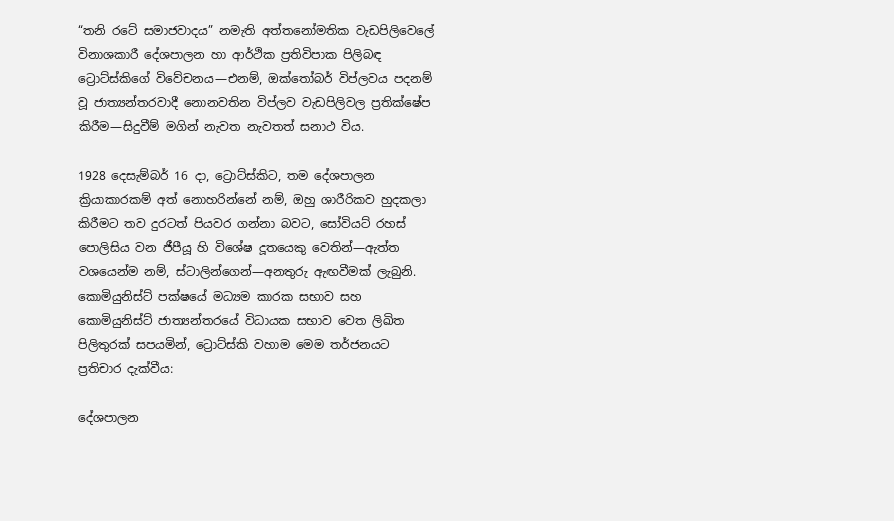“තනි රටේ සමාජවාදය” නමැති අත්තනෝමතික වැඩපිලිවෙලේ විනාශකාරී දේශපාලන හා ආර්ථික ප්‍රතිවිපාක පිලිබඳ ට්‍රොට්ස්කිගේ විවේචනය—එනම්, ඔක්තෝබර් විප්ලවය පදනම් වූ ජාත්‍යන්තරවාදී නොනවතින විප්ලව වැඩපිලිවල ප්‍රතික්ෂේප කිරීම—සිදුවීම් මගින් නැවත නැවතත් සනාථ විය.

1928 දෙසැම්බර් 16 දා, ට්‍රොට්ස්කිට, තම දේශපාලන ක්‍රියාකාරකම් අත් නොහරින්නේ නම්, ඔහු ශාරීරිකව හුදකලා කිරීමට තව දුරටත් පියවර ගන්නා බවට, සෝවියට් රහස් පොලිසිය වන ජීපීයූ හි විශේෂ දූතයෙකු වෙතින්—ඇත්ත වශයෙන්ම නම්, ස්ටාලින්ගෙන්—අනතුරු ඇඟවීමක් ලැබුනි. කොමියුනිස්ට් පක්ෂයේ මධ්‍යම කාරක සභාව සහ කොමියුනිස්ට් ජාත්‍යන්තරයේ විධායක සභාව වෙත ලිඛිත පිලිතුරක් සපයමින්, ට්‍රොට්ස්කි වහාම මෙම තර්ජනයට ප්‍රතිචාර දැක්වීය:

දේශපාලන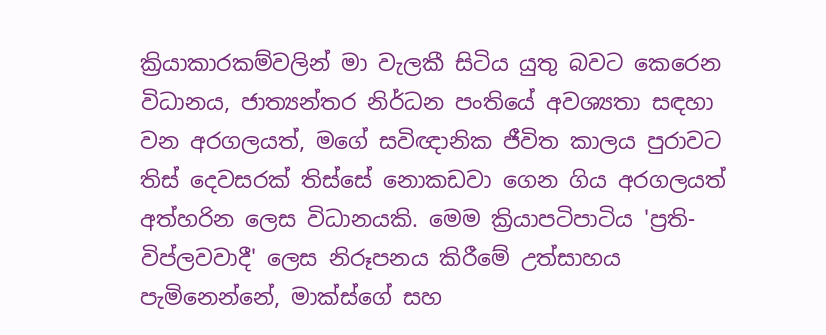ක්‍රියාකාරකම්වලින් මා වැලකී සිටිය යුතු බවට කෙරෙන විධානය, ජාත්‍යන්තර නිර්ධන පංතියේ අවශ්‍යතා සඳහා වන අරගලයත්, මගේ සවිඥානික ජීවිත කාලය පුරාවට තිස් දෙවසරක් තිස්සේ නොකඩවා ගෙන ගිය අරගලයත් අත්හරින ලෙස විධානයකි. මෙම ක්‍රියාපටිපාටිය 'ප්‍රති-විප්ලවවාදී' ලෙස නිරූපනය කිරීමේ උත්සාහය පැමිනෙන්නේ, මාක්ස්ගේ සහ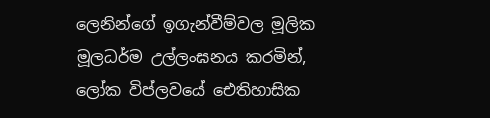ලෙනින්ගේ ඉගැන්වීම්වල මූලික මූලධර්ම උල්ලංඝනය කරමින්, ලෝක විප්ලවයේ ඓතිහාසික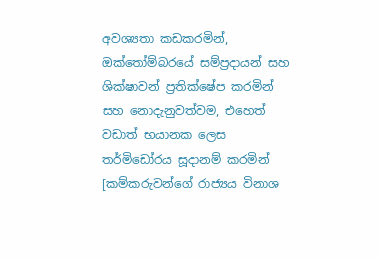අවශ්‍යතා කඩකරමින්, ඔක්තෝම්බරයේ සම්ප්‍රදායන් සහ ශික්ෂාවන් ප්‍රතික්ෂේප කරමින් සහ නොදැනුවත්වම, එහෙත් වඩාත් භයානක ලෙස තර්මිඩෝරය සූදානම් කරමින් [කම්කරුවන්ගේ රාජ්‍යය විනාශ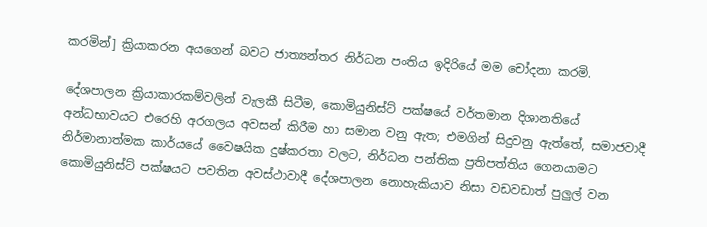කරමින්] ක්‍රියාකරන අයගෙන් බවට ජාත්‍යන්තර නිර්ධන පංතිය ඉදිරියේ මම චෝදනා කරමි.

දේශපාලන ක්‍රියාකාරකම්වලින් වැලකී සිටීම, කොමියුනිස්ට් පක්ෂයේ වර්තමාන දිශානතියේ අන්ධභාවයට එරෙහි අරගලය අවසන් කිරීම හා සමාන වනු ඇත; එමගින් සිදුවනු ඇත්තේ, සමාජවාදී නිර්මානාත්මක කාර්යයේ වෛෂයික දුෂ්කරතා වලට, නිර්ධන පන්තික ප්‍රතිපත්තිය ගෙනයාමට කොමියුනිස්ට් පක්ෂයට පවතින අවස්ථාවාදී දේශපාලන නොහැකියාව නිසා වඩවඩාත් පුලුල් වන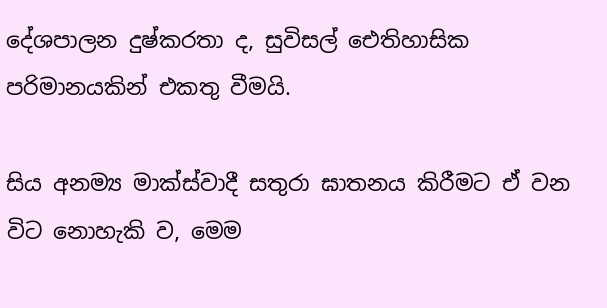දේශපාලන දුෂ්කරතා ද, සුවිසල් ඓතිහාසික පරිමානයකින් එකතු වීමයි.

සිය අනම්‍ය මාක්ස්වාදී සතුරා ඝාතනය කිරීමට ඒ වන විට නොහැකි ව, මෙම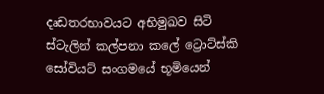දෘඩතරභාවයට අභිමුඛව සිටි ස්ටැලින් කල්පනා කලේ ට්‍රොට්ස්කි සෝවියට් සංගමයේ භූමියෙන්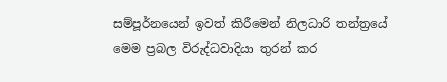සම්පූර්නයෙන් ඉවත් කිරීමෙන් නිලධාරි තන්ත්‍රයේ මෙම ප්‍රබල විරුද්ධවාදියා තුරන් කර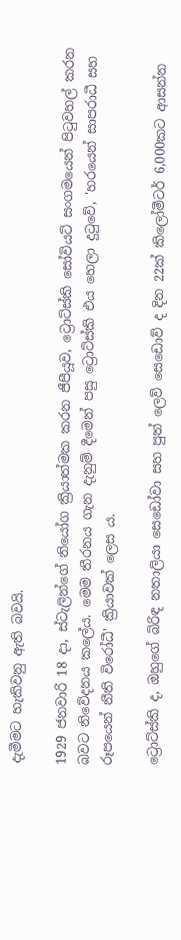දැමීමට හැකිවනු ඇති බවයි.

1929 ජනවාරි 18 දා, ස්ටැලින්ගේ නියෝග ක්‍රියාත්මක කරන ජීපීයූව, ට්‍රොට්ස්කි සෝවියට් සංගමයෙන් පිටුවහල් කරන බවට නිවේදනය කලේය. මෙම තීරනය ගැන දැනුම් දීමෙන් පසු ට්‍රොට්ස්කි එය හෙලා දුටුවේ, 'හරයෙන් සාපරාධී සහ රූපයෙන් නීති විරෝධී' ක්‍රියාවක් ලෙස ය.

ට්‍රොට්ස්කි ද, ඔහුගේ බිරිඳ නතාලියා සෙඩෝවා සහ පුත් ලෙව් සෙඩොව් ද දින 22ක් කිලෝමීටර් 6,000කට ආසන්න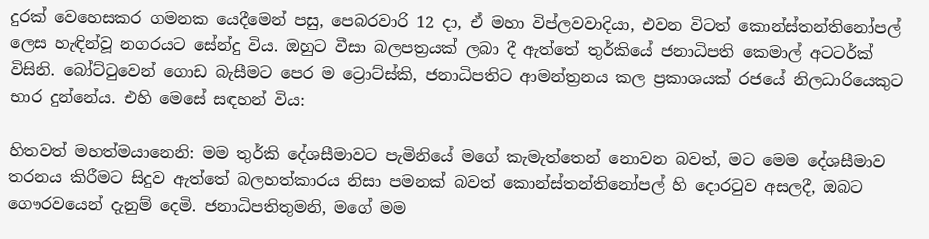දුරක් වෙහෙසකර ගමනක යෙදීමෙන් පසු, පෙබරවාරි 12 දා, ඒ මහා විප්ලවවාදියා, එවන විටත් කොන්ස්තන්තිනෝපල් ලෙස හැඳින්වූ නගරයට සේන්දු විය. ඔහුට වීසා බලපත්‍රයක් ලබා දී ඇත්තේ තුර්කියේ ජනාධිපති කෙමාල් අටටර්ක් විසිනි. බෝට්ටුවෙන් ගොඩ බැසීමට පෙර ම ට්‍රොට්ස්කි, ජනාධිපතිට ආමන්ත්‍රනය කල ප්‍රකාශයක් රජයේ නිලධාරියෙකුට භාර දුන්නේය. එහි මෙසේ සඳහන් විය:

හිතවත් මහත්මයානෙනි: මම තුර්කි දේශසීමාවට පැමිනියේ මගේ කැමැත්තෙන් නොවන බවත්, මට මෙම දේශසීමාව තරනය කිරීමට සිදුව ඇත්තේ බලහත්කාරය නිසා පමනක් බවත් කොන්ස්තන්තිනෝපල් හි දොරටුව අසලදී, ඔබට ගෞරවයෙන් දැනුම් දෙමි. ජනාධිපතිතුමනි, මගේ මම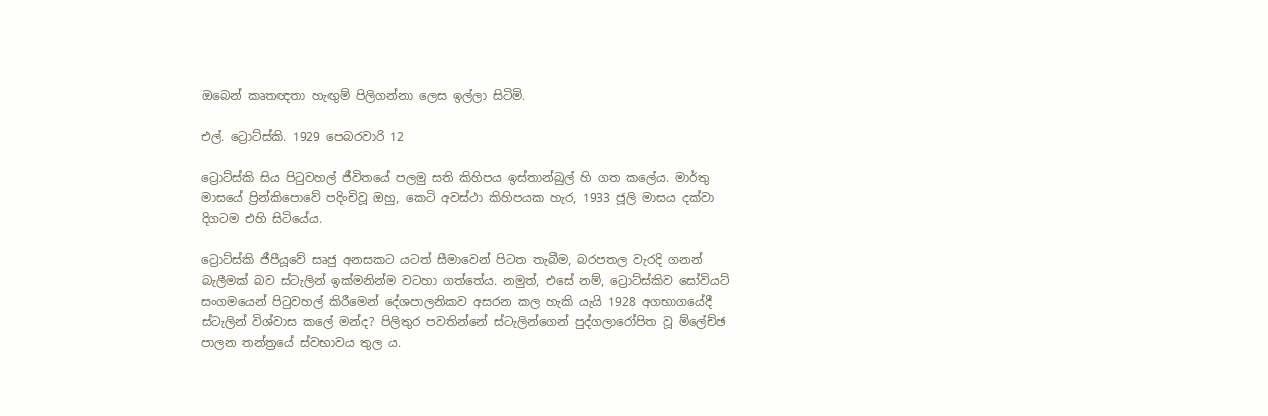ඔබෙන් කෘතඥතා හැඟුම් පිලිගන්නා ලෙස ඉල්ලා සිටිමි.

එල්. ට්‍රොට්ස්කි. 1929 පෙබරවාරි 12

ට්‍රොට්ස්කි සිය පිටුවහල් ජීවිතයේ පලමු සති කිහිපය ඉස්තාන්බුල් හි ගත කලේය. මාර්තු මාසයේ ප්‍රින්කිපොවේ පදිංචිවූ ඔහු, කෙටි අවස්ථා කිහිපයක හැර, 1933 ජූලි මාසය දක්වා දිගටම එහි සිටියේය.

ට්‍රොට්ස්කි ජීපීයූවේ සෘජු අනසකට යටත් සීමාවෙන් පිටත තැබීම, බරපතල වැරදි ගනන් බැලීමක් බව ස්ටැලින් ඉක්මනින්ම වටහා ගත්තේය. නමුත්, එසේ නම්, ට්‍රොට්ස්කිව සෝවියට් සංගමයෙන් පිටුවහල් කිරීමෙන් දේශපාලනිකව අසරන කල හැකි යැයි 1928 අගභාගයේදී ස්ටැලින් විශ්වාස කලේ මන්ද? පිලිතුර පවතින්නේ ස්ටැලින්ගෙන් පුද්ගලාරෝපිත වූ ම්ලේච්ඡ පාලන තන්ත්‍රයේ ස්වභාවය තුල ය.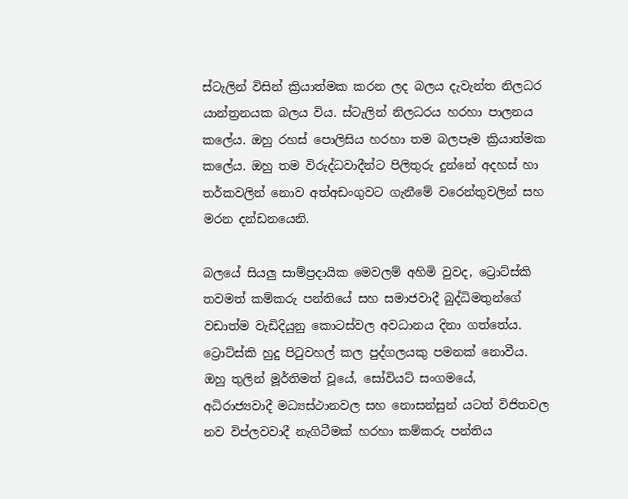ස්ටැලින් විසින් ක්‍රියාත්මක කරන ලද බලය දැවැන්ත නිලධර යාන්ත්‍රනයක බලය විය. ස්ටැලින් නිලධරය හරහා පාලනය කලේය. ඔහු රහස් පොලිසිය හරහා තම බලපෑම ක්‍රියාත්මක කලේය. ඔහු තම විරුද්ධවාදීන්ට පිලිතුරු දුන්නේ අදහස් හා තර්කවලින් නොව අත්අඩංගුවට ගැනීමේ වරෙන්තුවලින් සහ මරන දන්ඩනයෙනි.

බලයේ සියලු සාම්ප්‍රදායික මෙවලම් අහිමි වුවද, ට්‍රොට්ස්කි තවමත් කම්කරු පන්තියේ සහ සමාජවාදී බුද්ධිමතුන්ගේ වඩාත්ම වැඩිදියුනු කොටස්වල අවධානය දිනා ගත්තේය. ට්‍රොට්ස්කි හුදු පිටුවහල් කල පුද්ගලයකු පමනක් නොවීය. ඔහු තුලින් මූර්තිමත් වූයේ, සෝවියට් සංගමයේ, අධිරාජ්‍යවාදී මධ්‍යස්ථානවල සහ නොසන්සුන් යටත් විජිතවල නව විප්ලවවාදී නැගිටීමක් හරහා කම්කරු පන්තිය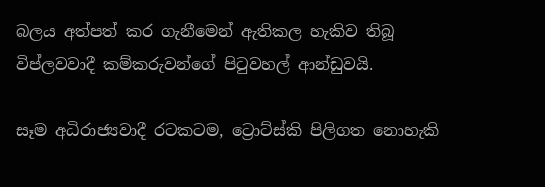බලය අත්පත් කර ගැනීමෙන් ඇතිකල හැකිව තිබූ විප්ලවවාදී කම්කරුවන්ගේ පිටුවහල් ආන්ඩුවයි.

සෑම අධිරාජ්‍යවාදී රටකටම, ට්‍රොට්ස්කි පිලිගත නොහැකි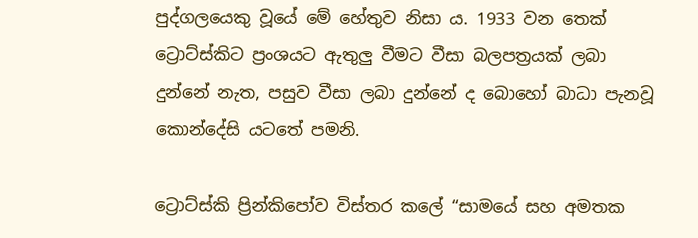පුද්ගලයෙකු වූයේ මේ හේතුව නිසා ය. 1933 වන තෙක් ට්‍රොට්ස්කිට ප්‍රංශයට ඇතුලු වීමට වීසා බලපත්‍රයක් ලබා දුන්නේ නැත, පසුව වීසා ලබා දුන්නේ ද බොහෝ බාධා පැනවූ කොන්දේසි යටතේ පමනි.

ට්‍රොට්ස්කි ප්‍රින්කිපෝව විස්තර කලේ “සාමයේ සහ අමතක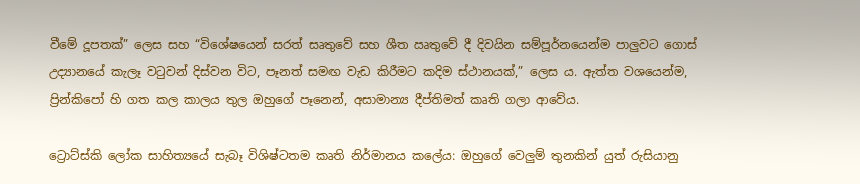වීමේ දූපතක්” ලෙස සහ “විශේෂයෙන් සරත් සෘතුවේ සහ ශීත ඍතුවේ දී දිවයින සම්පූර්නයෙන්ම පාලුවට ගොස් උද්‍යානයේ කැලෑ වටුවන් දිස්වන විට, පෑනත් සමඟ වැඩ කිරීමට කදිම ස්ථානයක්,” ලෙස ය. ඇත්ත වශයෙන්ම, ප්‍රින්කිපෝ හි ගත කල කාලය තුල ඔහුගේ පෑනෙන්, අසාමාන්‍ය දීප්තිමත් කෘති ගලා ආවේය.

ට්‍රොට්ස්කි ලෝක සාහිත්‍යයේ සැබෑ විශිෂ්ටතම කෘති නිර්මානය කලේය: ඔහුගේ වෙලුම් තුනකින් යුත් රුසියානු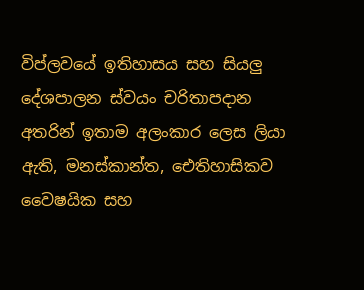විප්ලවයේ ඉතිහාසය සහ සියලු දේශපාලන ස්වයං චරිතාපදාන අතරින් ඉතාම අලංකාර ලෙස ලියා ඇති, මනස්කාන්ත, ඓතිහාසිකව වෛෂයික සහ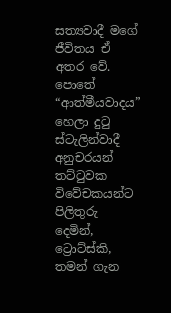සත්‍යවාදී මගේ ජීවිතය ඒ අතර වේ. පොතේ “ආත්මීයවාදය” හෙලා දුටු ස්ටැලින්වාදී අනුචරයන් තට්ටුවක විවේචකයන්ට පිලිතුරු දෙමින්, ට්‍රොට්ස්කි, තමන් ගැන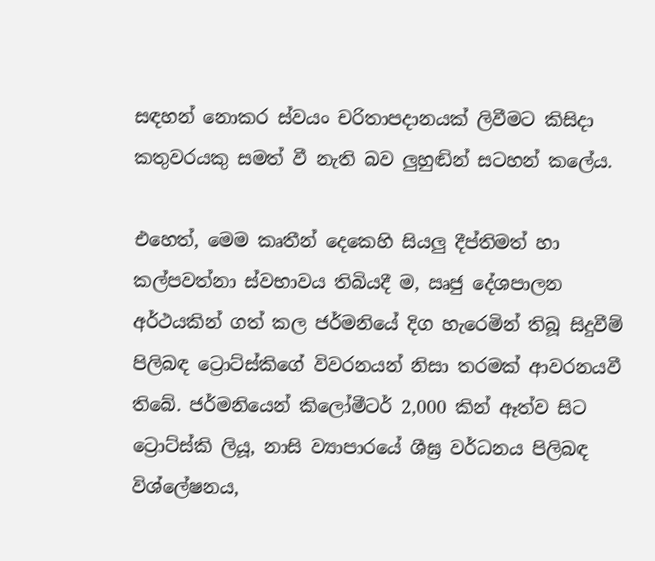සඳහන් නොකර ස්වයං චරිතාපදානයක් ලිවීමට කිසිදා කතුවරයකු සමත් වී නැති බව ලුහුඬින් සටහන් කලේය.

එහෙත්, මෙම කෘතීන් දෙකෙහි සියලු දීප්තිමත් හා කල්පවත්නා ස්වභාවය තිබියදී ම, ඍජු දේශපාලන අර්ථයකින් ගත් කල ජර්මනියේ දිග හැරෙමින් තිබූ සිදුවීම් පිලිබඳ ට්‍රොට්ස්කිගේ විවරනයන් නිසා තරමක් ආවරනයවී තිබේ. ජර්මනියෙන් කිලෝමීටර් 2,000 කින් ඈත්ව සිට ට්‍රොට්ස්කි ලියූ, නාසි ව්‍යාපාරයේ ශීඝ්‍ර වර්ධනය පිලිබඳ විශ්ලේෂනය,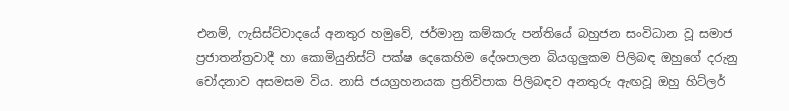එනම්, ෆැසිස්ට්වාදයේ අනතුර හමුවේ, ජර්මානු කම්කරු පන්තියේ බහුජන සංවිධාන වූ සමාජ ප්‍රජාතන්ත්‍රවාදී හා කොමියුනිස්ට් පක්ෂ දෙකෙහිම දේශපාලන බියගුලුකම පිලිබඳ ඔහුගේ දරුනු චෝදනාව අසමසම විය. නාසි ජයග්‍රහනයක ප්‍රතිවිපාක පිලිබඳව අනතුරු ඇඟවූ ඔහු හිට්ලර්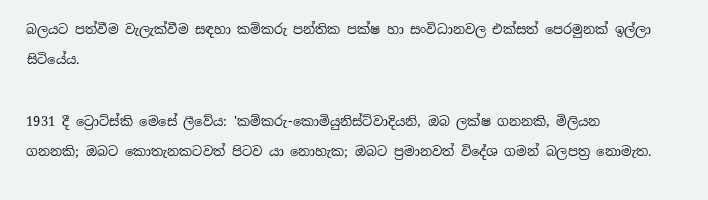බලයට පත්වීම වැලැක්වීම සඳහා කම්කරු පන්තික පක්ෂ හා සංවිධානවල එක්සත් පෙරමුනක් ඉල්ලා සිටියේය.

1931 දී ට්‍රොට්ස්කි මෙසේ ලීවේය: 'කම්කරු-කොමියුනිස්ට්වාදියනි, ඔබ ලක්ෂ ගනනකි, මිලියන ගනනකි; ඔබට කොතැනකටවත් පිටව යා නොහැක; ඔබට ප්‍රමානවත් විදේශ ගමන් බලපත්‍ර නොමැත.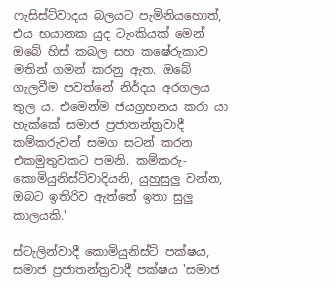ෆැසිස්ට්වාදය බලයට පැමිනියහොත්, එය භයානක යුද ටැංකියක් මෙන් ඔබේ හිස් කබල සහ කෂේරුකාව මතින් ගමන් කරනු ඇත. ඔබේ ගැලවීම පවත්නේ නිර්දය අරගලය තුල ය. එමෙන්ම ජයග්‍රහනය කරා යා හැක්කේ සමාජ ප්‍රජාතන්ත්‍රවාදී කම්කරුවන් සමග සටන් කරන එකමුතුවකට පමනි. කම්කරු-කොමියුනිස්ට්වාදියනි, යුහුසුලු වන්න, ඔබට ඉතිරිව ඇත්තේ ඉතා සුලු කාලයකි.'

ස්ටැලින්වාදී කොමියුනිස්ට් පක්ෂය, සමාජ ප්‍රජාතන්ත්‍රවාදී පක්ෂය 'සමාජ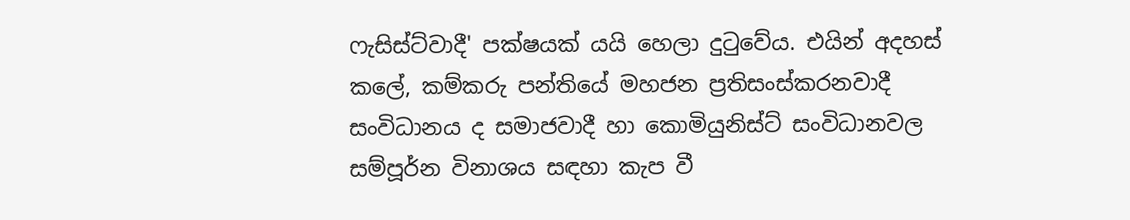ෆැසිස්ට්වාදී' පක්ෂයක් යයි හෙලා දුටුවේය. එයින් අදහස් කලේ, කම්කරු පන්තියේ මහජන ප්‍රතිසංස්කරනවාදී සංවිධානය ද සමාජවාදී හා කොමියුනිස්ට් සංවිධානවල සම්පූර්න විනාශය සඳහා කැප වී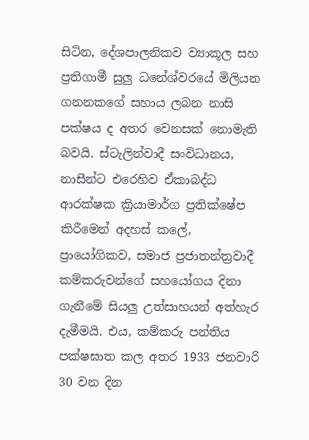සිටින, දේශපාලනිකව ව්‍යාකූල සහ ප්‍රතිගාමී සුලු ධනේශ්වරයේ මිලියන ගනනකගේ සහාය ලබන නාසි පක්ෂය ද අතර වෙනසක් නොමැති බවයි. ස්ටැලින්වාදී සංවිධානය, නාසීන්ට එරෙහිව ඒකාබද්ධ ආරක්ෂක ක්‍රියාමාර්ග ප්‍රතික්ෂේප කිරීමෙන් අදහස් කලේ, ප්‍රායෝගිකව, සමාජ ප්‍රජාතන්ත්‍රවාදී කම්කරුවන්ගේ සහයෝගය දිනා ගැනීමේ සියලු උත්සාහයන් අත්හැර දැමීමයි. එය, කම්කරු පන්තිය පක්ෂඝාත කල අතර 1933 ජනවාරි 30 වන දින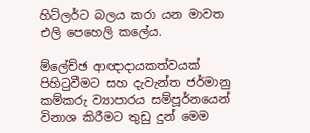හිට්ලර්ට බලය කරා යන මාවත එලි පෙහෙලි කලේය.

ම්ලේච්ඡ ආඥාදායකත්වයක් පිහිටුවීමට සහ දැවැන්ත ජර්මානු කම්කරු ව්‍යාපාරය සම්පූර්නයෙන් විනාශ කිරීමට තුඩු දුන් මෙම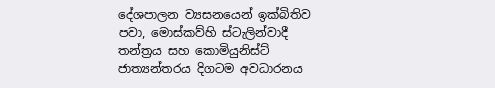දේශපාලන ව්‍යසනයෙන් ඉක්බිතිව පවා, මොස්කව්හි ස්ටැලින්වාදී තන්ත්‍රය සහ කොමියුනිස්ට් ජාත්‍යන්තරය දිගටම අවධාරනය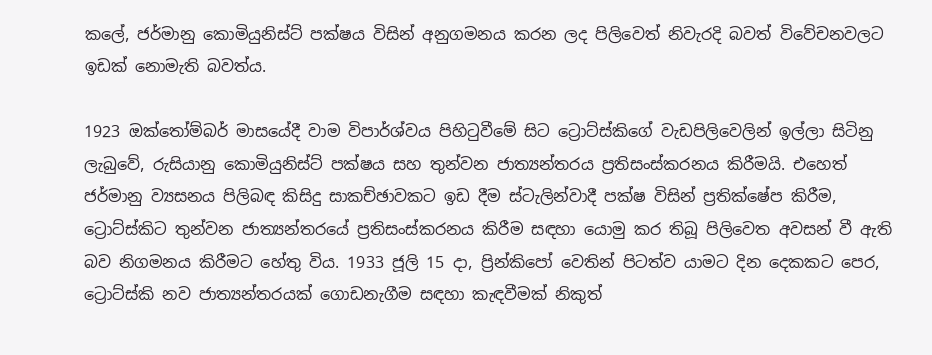කලේ, ජර්මානු කොමියුනිස්ට් පක්ෂය විසින් අනුගමනය කරන ලද පිලිවෙත් නිවැරදි බවත් විවේචනවලට ඉඩක් නොමැති බවත්ය.

1923 ඔක්තෝම්බර් මාසයේදී වාම විපාර්ශ්වය පිහිටුවීමේ සිට ට්‍රොට්ස්කිගේ වැඩපිලිවෙලින් ඉල්ලා සිටිනු ලැබුවේ, රුසියානු කොමියුනිස්ට් පක්ෂය සහ තුන්වන ජාත්‍යන්තරය ප්‍රතිසංස්කරනය කිරීමයි. එහෙත් ජර්මානු ව්‍යසනය පිලිබඳ කිසිදු සාකච්ඡාවකට ඉඩ දීම ස්ටැලින්වාදී පක්ෂ විසින් ප්‍රතික්ෂේප කිරීම, ට්‍රොට්ස්කිට තුන්වන ජාත්‍යන්තරයේ ප්‍රතිසංස්කරනය කිරීම සඳහා යොමු කර තිබූ පිලිවෙත අවසන් වී ඇති බව නිගමනය කිරීමට හේතු විය. 1933 ජූලි 15 දා, ප්‍රින්කිපෝ වෙතින් පිටත්ව යාමට දින දෙකකට පෙර, ට්‍රොට්ස්කි නව ජාත්‍යන්තරයක් ගොඩනැගීම සඳහා කැඳවීමක් නිකුත්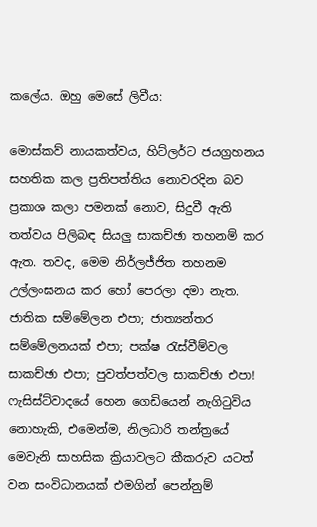කලේය. ඔහු මෙසේ ලිවීය:

මොස්කව් නායකත්වය, හිට්ලර්ට ජයග්‍රහනය සහතික කල ප්‍රතිපත්තිය නොවරදින බව ප්‍රකාශ කලා පමනක් නොව, සිදුවී ඇති තත්වය පිලිබඳ සියලු සාකච්ඡා තහනම් කර ඇත. තවද, මෙම නිර්ලජ්ජිත තහනම උල්ලංඝනය කර හෝ පෙරලා දමා නැත. ජාතික සම්මේලන එපා; ජාත්‍යන්තර සම්මේලනයක් එපා; පක්ෂ රැස්වීම්වල සාකච්ඡා එපා; පුවත්පත්වල සාකච්ඡා එපා! ෆැසිස්ට්වාදයේ හෙන ගෙඩියෙන් නැගිටුවිය නොහැකි, එමෙන්ම, නිලධාරි තන්ත්‍රයේ මෙවැනි සාහසික ක්‍රියාවලට කීකරුව යටත් වන සංවිධානයක් එමගින් පෙන්නුම්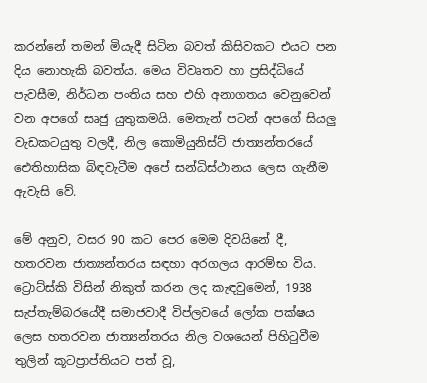කරන්නේ තමන් මියැදී සිටින බවත් කිසිවකට එයට පන දිය නොහැකි බවත්ය. මෙය විවෘතව හා ප්‍රසිද්ධියේ පැවසීම, නිර්ධන පංතිය සහ එහි අනාගතය වෙනුවෙන් වන අපගේ සෘජු යුතුකමයි. මෙතැන් පටන් අපගේ සියලු වැඩකටයුතු වලදී, නිල කොමියුනිස්ට් ජාත්‍යන්තරයේ ඓතිහාසික බිඳවැටීම අපේ සන්ධිස්ථානය ලෙස ගැනීම ඇවැසි වේ.

මේ අනුව, වසර 90 කට පෙර මෙම දිවයිනේ දී, හතරවන ජාත්‍යන්තරය සඳහා අරගලය ආරම්භ විය. ට්‍රොට්ස්කි විසින් නිකුත් කරන ලද කැඳවුමෙන්, 1938 සැප්තැම්බරයේදී සමාජවාදී විප්ලවයේ ලෝක පක්ෂය ලෙස හතරවන ජාත්‍යන්තරය නිල වශයෙන් පිහිටුවීම තුලින් කූටප්‍රාප්තියට පත් වූ,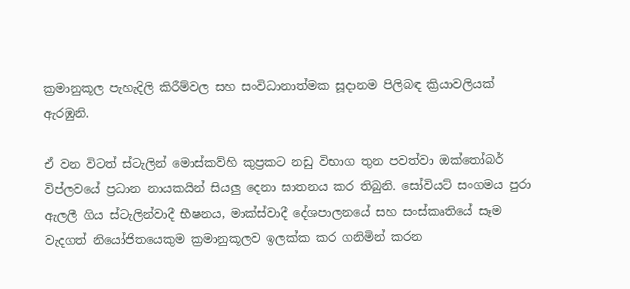ක්‍රමානුකූල පැහැදිලි කිරීම්වල සහ සංවිධානාත්මක සූදානම පිලිබඳ ක්‍රියාවලියක් ඇරඹුනි.

ඒ වන විටත් ස්ටැලින් මොස්කව්හි කුප්‍රකට නඩු විභාග තුන පවත්වා ඔක්තෝබර් විප්ලවයේ ප්‍රධාන නායකයින් සියලු දෙනා ඝාතනය කර තිබුනි. සෝවියට් සංගමය පුරා ඇලලී ගිය ස්ටැලින්වාදී භීෂනය, මාක්ස්වාදී දේශපාලනයේ සහ සංස්කෘතියේ සෑම වැදගත් නියෝජිතයෙකුම ක්‍රමානුකූලව ඉලක්ක කර ගනිමින් කරන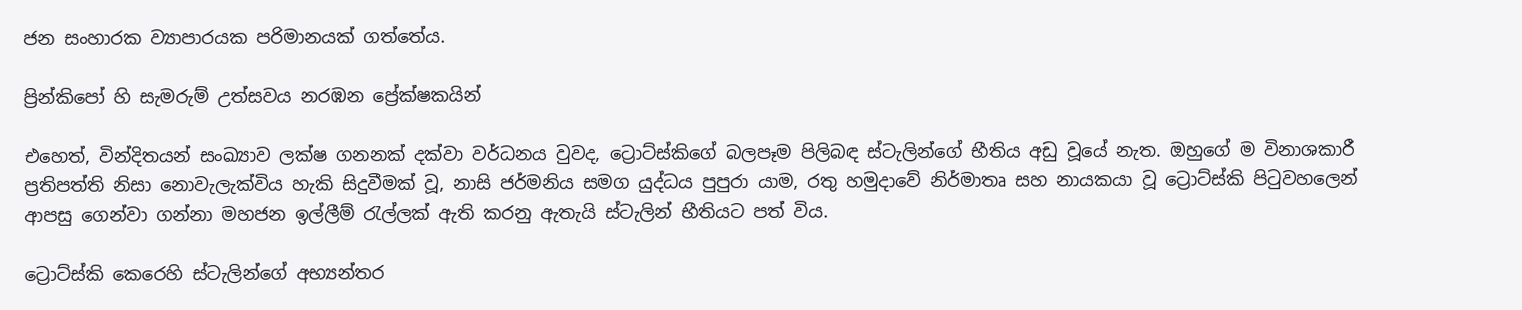ජන සංහාරක ව්‍යාපාරයක පරිමානයක් ගත්තේය.

ප්‍රින්කිපෝ හි සැමරුම් උත්සවය නරඹන ප්‍රේක්ෂකයින්

එහෙත්, වින්දිතයන් සංඛ්‍යාව ලක්ෂ ගනනක් දක්වා වර්ධනය වුවද, ට්‍රොට්ස්කිගේ බලපෑම පිලිබඳ ස්ටැලින්ගේ භීතිය අඩු වූයේ නැත. ඔහුගේ ම විනාශකාරී ප්‍රතිපත්ති නිසා නොවැලැක්විය හැකි සිදුවීමක් වූ, නාසි ජර්මනිය සමග යුද්ධය පුපුරා යාම, රතු හමුදාවේ නිර්මාතෘ සහ නායකයා වූ ට්‍රොට්ස්කි පිටුවහලෙන් ආපසු ගෙන්වා ගන්නා මහජන ඉල්ලීම් රැල්ලක් ඇති කරනු ඇතැයි ස්ටැලින් භීතියට පත් විය.

ට්‍රොට්ස්කි කෙරෙහි ස්ටැලින්ගේ අභ්‍යන්තර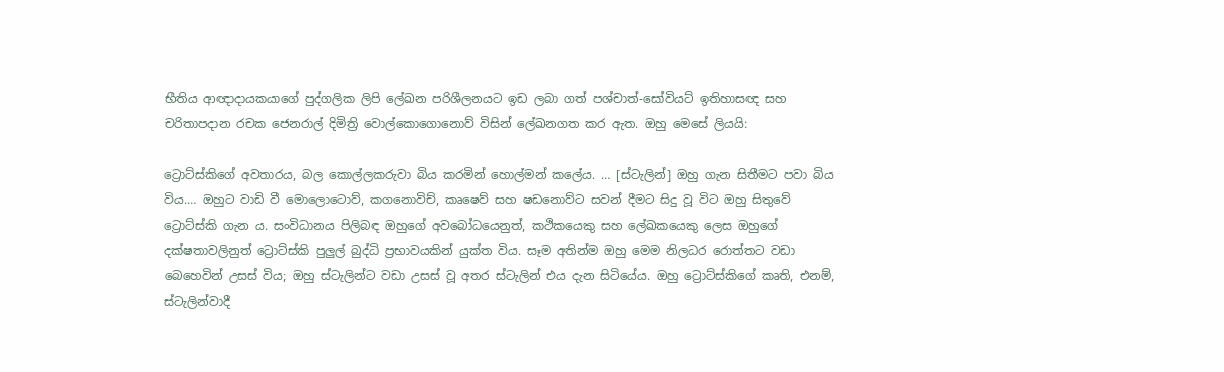භීතිය ආඥාදායකයාගේ පුද්ගලික ලිපි ලේඛන පරිශීලනයට ඉඩ ලබා ගත් පශ්චාත්-සෝවියට් ඉතිහාසඥ සහ චරිතාපදාන රචක ජෙනරාල් දිමිත්‍රි වොල්කොගොනොව් විසින් ලේඛනගත කර ඇත. ඔහු මෙසේ ලියයි:

ට්‍රොට්ස්කිගේ අවතාරය, බල කොල්ලකරුවා බිය කරමින් හොල්මන් කලේය. … [ස්ටැලින්] ඔහු ගැන සිතීමට පවා බිය විය.… ඔහුට වාඩි වී මොලොටොව්, කගනොවිච්, කෘෂෙව් සහ ෂඩනොව්ට සවන් දීමට සිදු වූ විට ඔහු සිතුවේ ට්‍රොට්ස්කි ගැන ය. සංවිධානය පිලිබඳ ඔහුගේ අවබෝධයෙනුත්, කථිකයෙකු සහ ලේඛකයෙකු ලෙස ඔහුගේ දක්ෂතාවලිනුත් ට්‍රොට්ස්කි පුලුල් බුද්ධි ප්‍රභාවයකින් යුක්ත විය. සෑම අතින්ම ඔහු මෙම නිලධර රොත්තට වඩා බෙහෙවින් උසස් විය; ඔහු ස්ටැලින්ට වඩා උසස් වූ අතර ස්ටැලින් එය දැන සිටියේය. ඔහු ට්‍රොට්ස්කිගේ කෘති, එනම්, ස්ටැලින්වාදී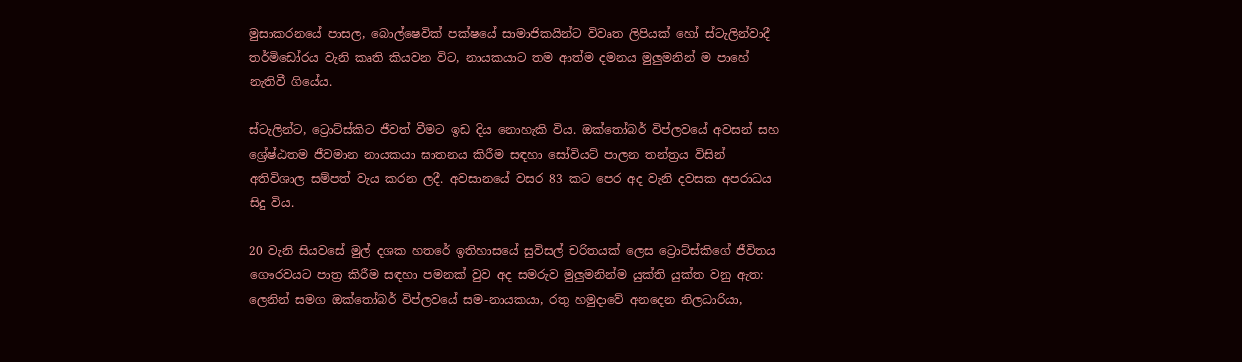මුසාකරනයේ පාසල, බොල්ෂෙවික් පක්ෂයේ සාමාජිකයින්ට විවෘත ලිපියක් හෝ ස්ටැලින්වාදී තර්මිඩෝරය වැනි කෘති කියවන විට, නායකයාට තම ආත්ම දමනය මුලුමනින් ම පාහේ නැතිවී ගියේය.

ස්ටැලින්ට, ට්‍රොට්ස්කිට ජීවත් වීමට ඉඩ දිය නොහැකි විය. ඔක්තෝබර් විප්ලවයේ අවසන් සහ ශ්‍රේෂ්ඨතම ජීවමාන නායකයා ඝාතනය කිරීම සඳහා සෝවියට් පාලන තන්ත්‍රය විසින් අතිවිශාල සම්පත් වැය කරන ලදී. අවසානයේ වසර 83 කට පෙර අද වැනි දවසක අපරාධය සිදු විය.

20 වැනි සියවසේ මුල් දශක හතරේ ඉතිහාසයේ සුවිසල් චරිතයක් ලෙස ට්‍රොට්ස්කිගේ ජීවිතය ගෞරවයට පාත්‍ර කිරීම සඳහා පමනක් වුව අද සමරුව මුලුමනින්ම යුක්ති යුක්ත වනු ඇත: ලෙනින් සමග ඔක්තෝබර් විප්ලවයේ සම-නායකයා, රතු හමුදාවේ අනදෙන නිලධාරියා,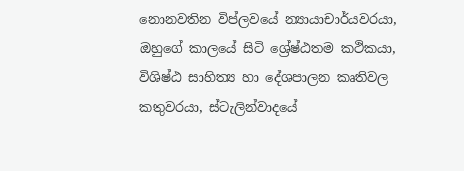නොනවතින විප්ලවයේ න්‍යායාචාර්යවරයා, ඔහුගේ කාලයේ සිටි ශ්‍රේෂ්ඨතම කථිකයා, විශිෂ්ඨ සාහිත්‍ය හා දේශපාලන කෘතිවල කතුවරයා, ස්ටැලින්වාදයේ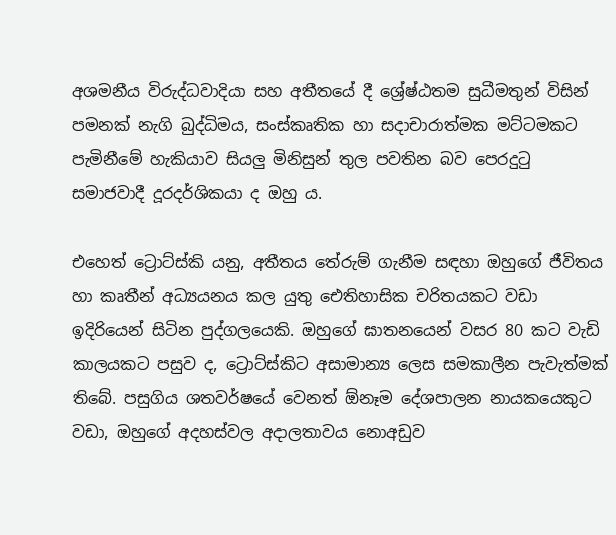අශමනීය විරුද්ධවාදියා සහ අතීතයේ දී ශ්‍රේෂ්ඨතම සුධීමතුන් විසින් පමනක් නැගි බුද්ධිමය, සංස්කෘතික හා සදාචාරාත්මක මට්ටමකට පැමිනීමේ හැකියාව සියලු මිනිසුන් තුල පවතින බව පෙරදුටු සමාජවාදී දූරදර්ශිකයා ද ඔහු ය.

එහෙත් ට්‍රොට්ස්කි යනු, අතීතය තේරුම් ගැනීම සඳහා ඔහුගේ ජීවිතය හා කෘතීන් අධ්‍යයනය කල යුතු ඓතිහාසික චරිතයකට වඩා ඉදිරියෙන් සිටින පුද්ගලයෙකි. ඔහුගේ ඝාතනයෙන් වසර 80 කට වැඩි කාලයකට පසුව ද, ට්‍රොට්ස්කිට අසාමාන්‍ය ලෙස සමකාලීන පැවැත්මක් තිබේ. පසුගිය ශතවර්ෂයේ වෙනත් ඕනෑම දේශපාලන නායකයෙකුට වඩා, ඔහුගේ අදහස්වල අදාලතාවය නොඅඩුව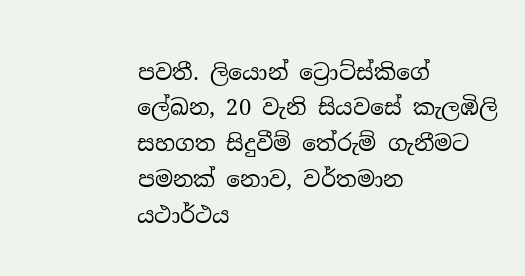පවතී. ලියොන් ට්‍රොට්ස්කිගේ ලේඛන, 20 වැනි සියවසේ කැලඹිලි සහගත සිදුවීම් තේරුම් ගැනීමට පමනක් නොව, වර්තමාන යථාර්ථය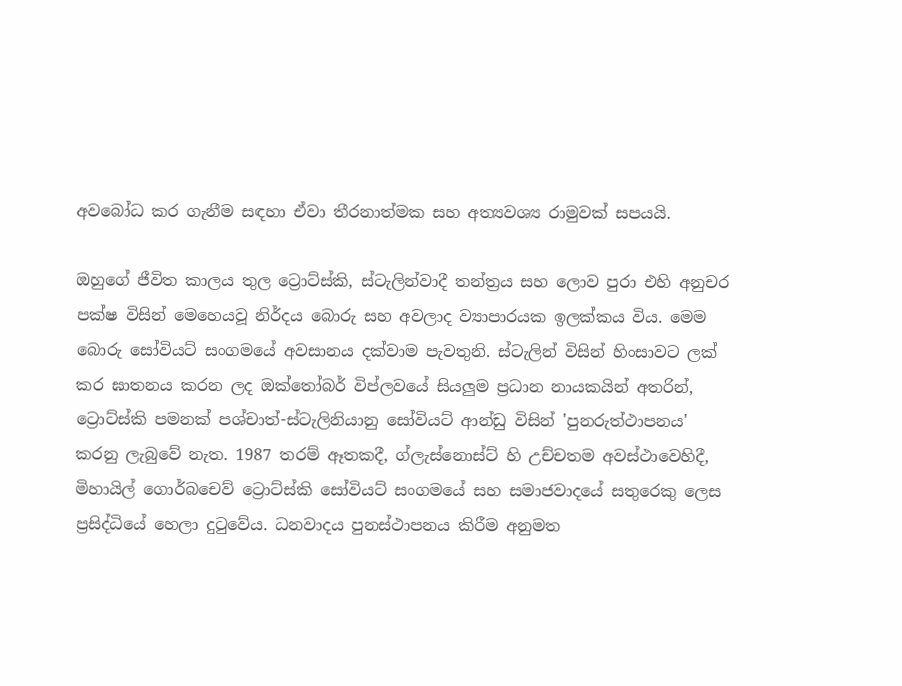අවබෝධ කර ගැනීම සඳහා ඒවා තීරනාත්මක සහ අත්‍යවශ්‍ය රාමුවක් සපයයි.

ඔහුගේ ජීවිත කාලය තුල ට්‍රොට්ස්කි, ස්ටැලින්වාදී තන්ත්‍රය සහ ලොව පුරා එහි අනුචර පක්ෂ විසින් මෙහෙයවූ නිර්දය බොරු සහ අවලාද ව්‍යාපාරයක ඉලක්කය විය. මෙම බොරු සෝවියට් සංගමයේ අවසානය දක්වාම පැවතුනි. ස්ටැලින් විසින් හිංසාවට ලක් කර ඝාතනය කරන ලද ඔක්තෝබර් විප්ලවයේ සියලුම ප්‍රධාන නායකයින් අතරින්, ට්‍රොට්ස්කි පමනක් පශ්චාත්-ස්ටැලිනියානු සෝවියට් ආන්ඩු විසින් 'පුනරුත්ථාපනය' කරනු ලැබුවේ නැත. 1987 තරම් ඈතකදී, ග්ලැස්නොස්ට් හි උච්චතම අවස්ථාවෙහිදී, මිහායිල් ගොර්බචෙව් ට්‍රොට්ස්කි සෝවියට් සංගමයේ සහ සමාජවාදයේ සතුරෙකු ලෙස ප්‍රසිද්ධියේ හෙලා දුටුවේය. ධනවාදය පුනස්ථාපනය කිරීම අනුමත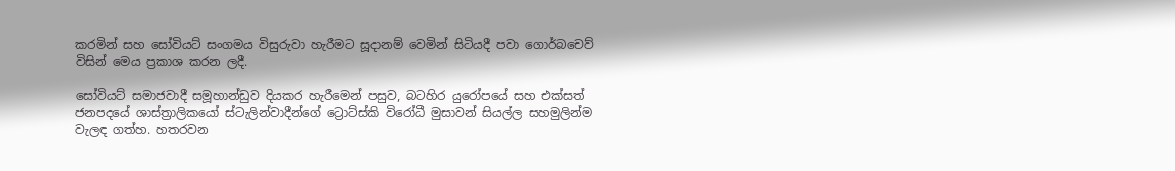කරමින් සහ සෝවියට් සංගමය විසුරුවා හැරීමට සූදානම් වෙමින් සිටියදී පවා ගොර්බචෙව් විසින් මෙය ප්‍රකාශ කරන ලදී.

සෝවියට් සමාජවාදී සමූහාන්ඩුව දියකර හැරීමෙන් පසුව, බටහිර යුරෝපයේ සහ එක්සත් ජනපදයේ ශාස්ත්‍රාලිකයෝ ස්ටැලින්වාදීන්ගේ ට්‍රොට්ස්කි විරෝධී මුසාවන් සියල්ල සහමුලින්ම වැලඳ ගත්හ. හතරවන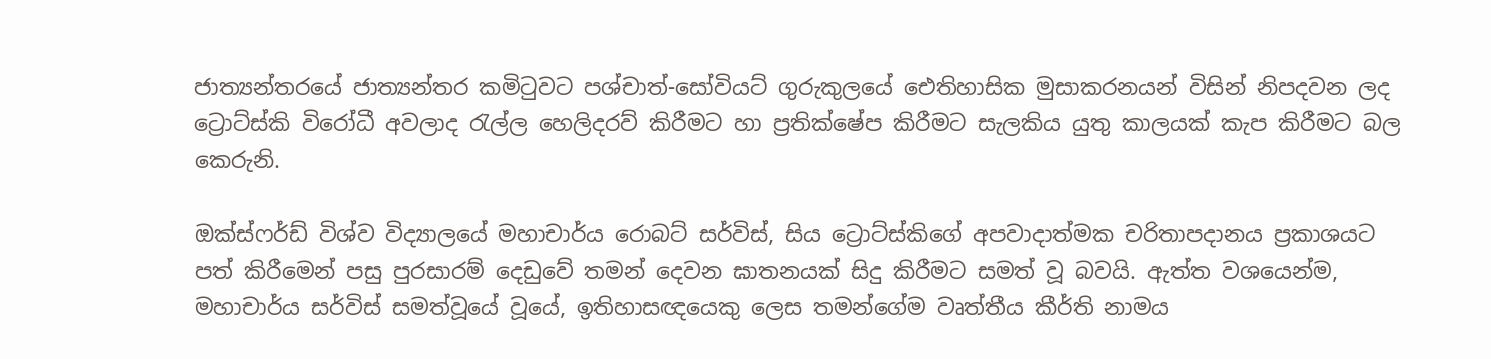ජාත්‍යන්තරයේ ජාත්‍යන්තර කමිටුවට පශ්චාත්-සෝවියට් ගුරුකුලයේ ඓතිහාසික මුසාකරනයන් විසින් නිපදවන ලද ට්‍රොට්ස්කි විරෝධී අවලාද රැල්ල හෙලිදරව් කිරීමට හා ප්‍රතික්ෂේප කිරීමට සැලකිය යුතු කාලයක් කැප කිරීමට බල කෙරුනි.

ඔක්ස්ෆර්ඩ් විශ්ව විද්‍යාලයේ මහාචාර්ය රොබට් සර්විස්, සිය ට්‍රොට්ස්කිගේ අපවාදාත්මක චරිතාපදානය ප්‍රකාශයට පත් කිරීමෙන් පසු පුරසාරම් දෙඩුවේ තමන් දෙවන ඝාතනයක් සිදු කිරීමට සමත් වූ බවයි. ඇත්ත වශයෙන්ම, මහාචාර්ය සර්විස් සමත්වූයේ වූයේ, ඉතිහාසඥයෙකු ලෙස තමන්ගේම වෘත්තීය කීර්ති නාමය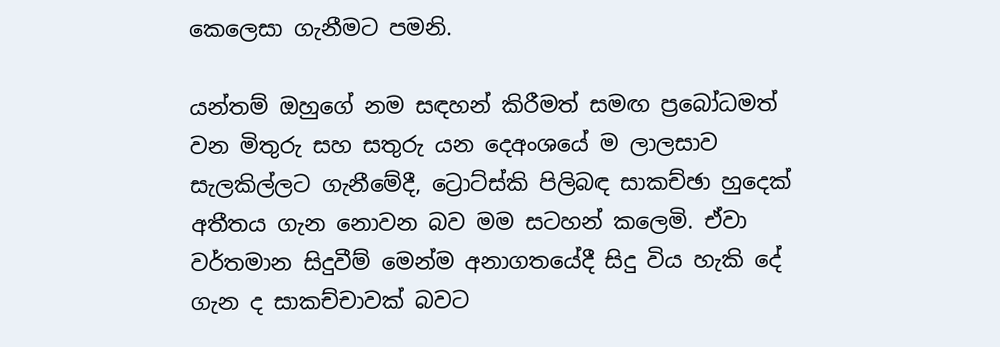කෙලෙසා ගැනීමට පමනි.

යන්තම් ඔහුගේ නම සඳහන් කිරීමත් සමඟ ප්‍රබෝධමත් වන මිතුරු සහ සතුරු යන දෙඅංශයේ ම ලාලසාව සැලකිල්ලට ගැනීමේදී, ට්‍රොට්ස්කි පිලිබඳ සාකච්ඡා හුදෙක් අතීතය ගැන නොවන බව මම සටහන් කලෙමි. ඒවා වර්තමාන සිදුවීම් මෙන්ම අනාගතයේදී සිදු විය හැකි දේ ගැන ද සාකච්චාවක් බවට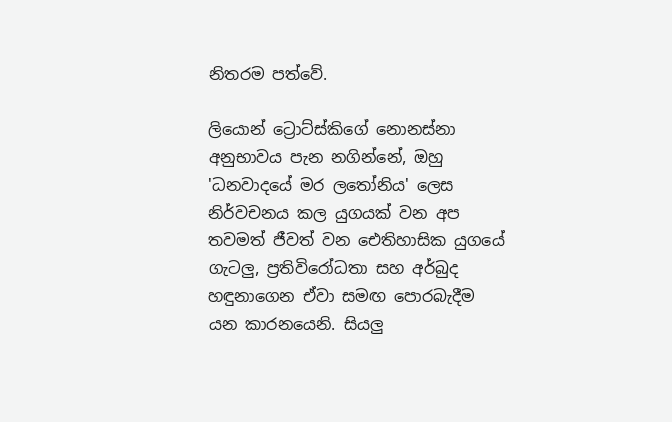නිතරම පත්වේ.

ලියොන් ට්‍රොට්ස්කිගේ නොනස්නා අනුභාවය පැන නගින්නේ, ඔහු 'ධනවාදයේ මර ලතෝනිය' ලෙස නිර්වචනය කල යුගයක් වන අප තවමත් ජීවත් වන ඓතිහාසික යුගයේ ගැටලු, ප්‍රතිවිරෝධතා සහ අර්බුද හඳුනාගෙන ඒවා සමඟ පොරබැදීම යන කාරනයෙනි. සියලු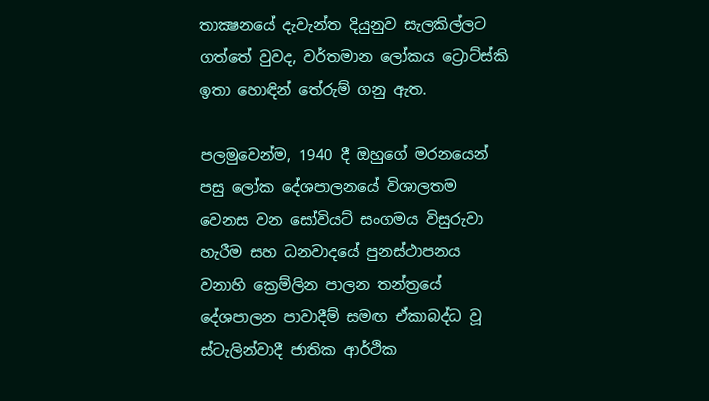තාක්‍ෂනයේ දැවැන්ත දියුනුව සැලකිල්ලට ගත්තේ වුවද, වර්තමාන ලෝකය ට්‍රොට්ස්කි ඉතා හොඳින් තේරුම් ගනු ඇත.

පලමුවෙන්ම, 1940 දී ඔහුගේ මරනයෙන් පසු ලෝක දේශපාලනයේ විශාලතම වෙනස වන සෝවියට් සංගමය විසුරුවා හැරීම සහ ධනවාදයේ පුනස්ථාපනය වනාහි ක්‍රෙම්ලින පාලන තන්ත්‍රයේ දේශපාලන පාවාදීම් සමඟ ඒකාබද්ධ වූ ස්ටැලින්වාදී ජාතික ආර්ථික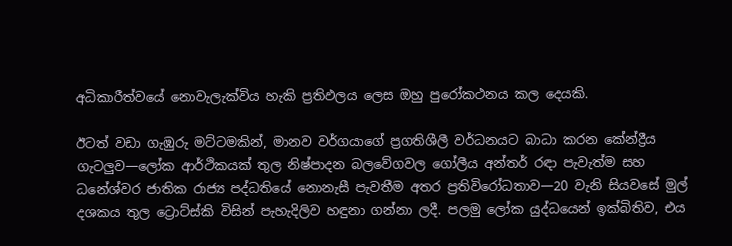අධිකාරීත්වයේ නොවැලැක්විය හැකි ප්‍රතිඵලය ලෙස ඔහු පුරෝකථනය කල දෙයකි.

ඊටත් වඩා ගැඹුරු මට්ටමකින්, මානව වර්ගයාගේ ප්‍රගතිශීලී වර්ධනයට බාධා කරන කේන්ද්‍රීය ගැටලුව—ලෝක ආර්ථිකයක් තුල නිෂ්පාදන බලවේගවල ගෝලීය අන්තර් රඳා පැවැත්ම සහ ධනේශ්වර ජාතික රාජ්‍ය පද්ධතියේ නොනැසී පැවතීම අතර ප්‍රතිවිරෝධතාව—20 වැනි සියවසේ මුල් දශකය තුල ට්‍රොට්ස්කි විසින් පැහැදිලිව හඳුනා ගන්නා ලදී. පලමු ලෝක යුද්ධයෙන් ඉක්බිතිව, එය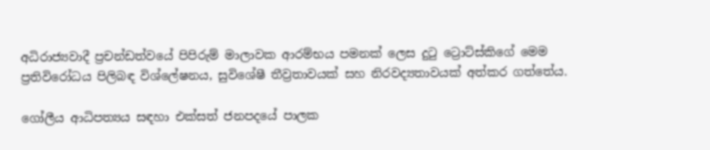අධිරාජ්‍යවාදී ප්‍රචන්ඩත්වයේ පිපිරුම් මාලාවක ආරම්භය පමනක් ලෙස දුටු ට්‍රොට්ස්කිගේ මෙම ප්‍රතිවිරෝධය පිලිබඳ විශ්ලේෂනය, සුවිශේෂී තීව්‍රතාවයක් සහ නිරවද්‍යතාවයක් අත්කර ගත්තේය.

ගෝලීය ආධිපත්‍යය සඳහා එක්සත් ජනපදයේ පාලක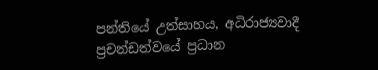පන්තියේ උත්සාහය, අධිරාජ්‍යවාදී ප්‍රචන්ඩත්වයේ ප්‍රධාන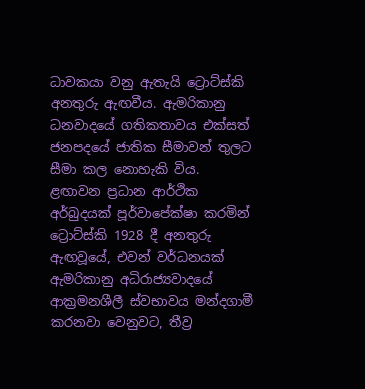ධාවකයා වනු ඇතැයි ට්‍රොට්ස්කි අනතුරු ඇඟවීය. ඇමරිකානු ධනවාදයේ ගතිකතාවය එක්සත් ජනපදයේ ජාතික සීමාවන් තුලට සීමා කල නොහැකි විය. ළඟාවන ප්‍රධාන ආර්ථික අර්බුදයක් පූර්වාපේක්ෂා කරමින් ට්‍රොට්ස්කි 1928 දී අනතුරු ඇඟවූයේ, එවන් වර්ධනයක් ඇමරිකානු අධිරාජ්‍යවාදයේ ආක්‍රමනශීලී ස්වභාවය මන්දගාමී කරනවා වෙනුවට, තීව්‍ර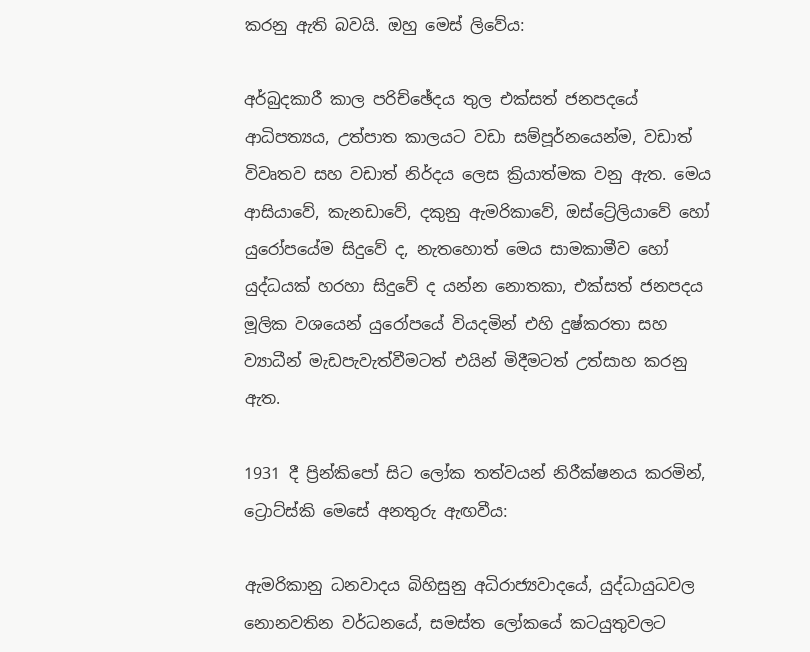කරනු ඇති බවයි. ඔහු මෙස් ලිවේය:

අර්බුදකාරී කාල පරිච්ඡේදය තුල එක්සත් ජනපදයේ ආධිපත්‍යය, උත්පාත කාලයට වඩා සම්පූර්නයෙන්ම, වඩාත් විවෘතව සහ වඩාත් නිර්දය ලෙස ක්‍රියාත්මක වනු ඇත. මෙය ආසියාවේ, කැනඩාවේ, දකුනු ඇමරිකාවේ, ඔස්ට්‍රේලියාවේ හෝ යුරෝපයේම සිදුවේ ද, නැතහොත් මෙය සාමකාමීව හෝ යුද්ධයක් හරහා සිදුවේ ද යන්න නොතකා, එක්සත් ජනපදය මූලික වශයෙන් යුරෝපයේ වියදමින් එහි දුෂ්කරතා සහ ව්‍යාධීන් මැඩපැවැත්වීමටත් එයින් මිදීමටත් උත්සාහ කරනු ඇත.

1931 දී ප්‍රින්කිපෝ සිට ලෝක තත්වයන් නිරීක්ෂනය කරමින්, ට්‍රොට්ස්කි මෙසේ අනතුරු ඇඟවීය:

ඇමරිකානු ධනවාදය බිහිසුනු අධිරාජ්‍යවාදයේ, යුද්ධායුධවල නොනවතින වර්ධනයේ, සමස්ත ලෝකයේ කටයුතුවලට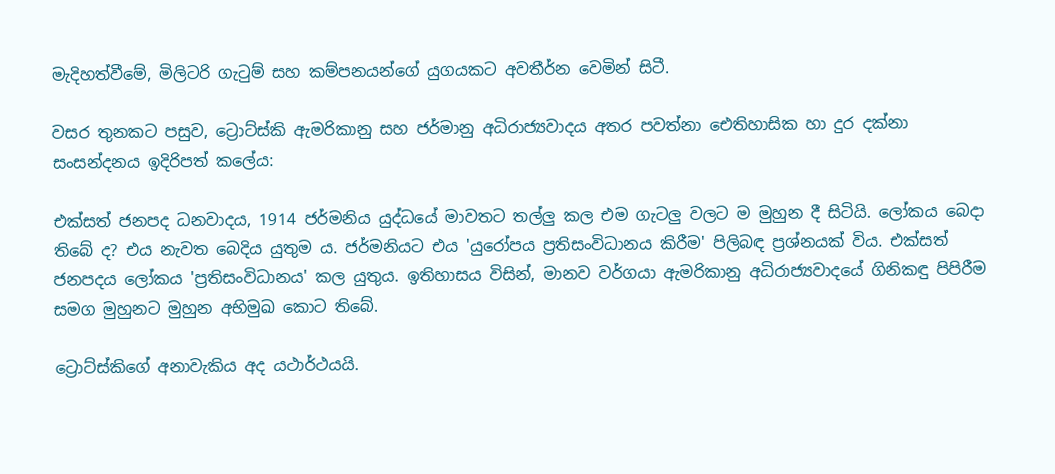මැදිහත්වීමේ, මිලිටරි ගැටුම් සහ කම්පනයන්ගේ යුගයකට අවතීර්න වෙමින් සිටී.

වසර තුනකට පසුව, ට්‍රොට්ස්කි ඇමරිකානු සහ ජර්මානු අධිරාජ්‍යවාදය අතර පවත්නා ඓතිහාසික හා දුර දක්නා සංසන්දනය ඉදිරිපත් කලේය:

එක්සත් ජනපද ධනවාදය, 1914 ජර්මනිය යුද්ධයේ මාවතට තල්ලු කල එම ගැටලු වලට ම මුහුන දී සිටියි. ලෝකය බෙදා තිබේ ද? එය නැවත බෙදිය යුතුම ය. ජර්මනියට එය 'යුරෝපය ප්‍රතිසංවිධානය කිරීම' පිලිබඳ ප්‍රශ්නයක් විය. එක්සත් ජනපදය ලෝකය 'ප්‍රතිසංවිධානය' කල යුතුය. ඉතිහාසය විසින්, මානව වර්ගයා ඇමරිකානු අධිරාජ්‍යවාදයේ ගිනිකඳු පිපිරීම සමග මුහුනට මුහුන අභිමුඛ කොට තිබේ.

ට්‍රොට්ස්කිගේ අනාවැකිය අද යථාර්ථයයි.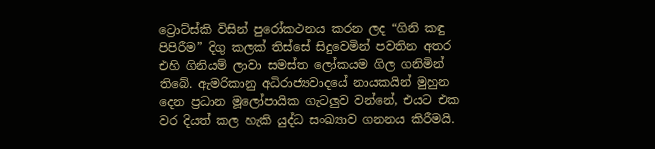ට්‍රොට්ස්කි විසින් පුරෝකථනය කරන ලද “ගිනි කඳු පිපිරීම” දිගු කලක් තිස්සේ සිදුවෙමින් පවතින අතර එහි ගිනියම් ලාවා සමස්ත ලෝකයම ගිල ගනිමින් තිබේ. ඇමරිකානු අධිරාජ්‍යවාදයේ නායකයින් මුහුන දෙන ප්‍රධාන මූලෝපායික ගැටලුව වන්නේ, එයට එක වර දියත් කල හැකි යුද්ධ සංඛ්‍යාව ගනනය කිරීමයි.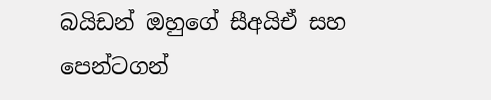බයිඩන් ඔහුගේ සීඅයිඒ සහ පෙන්ටගන්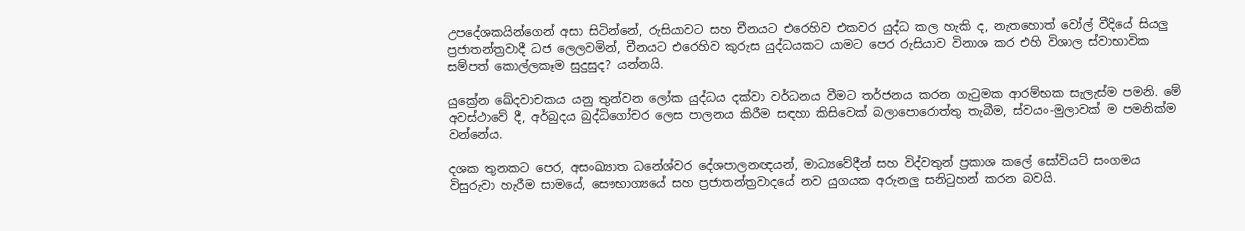උපදේශකයින්ගෙන් අසා සිටින්නේ, රුසියාවට සහ චීනයට එරෙහිව එකවර යුද්ධ කල හැකි ද, නැතහොත් වෝල් වීදියේ සියලු ප්‍රජාතන්ත්‍රවාදී ධජ ලෙලවමින්, චීනයට එරෙහිව කුරුස යුද්ධයකට යාමට පෙර රුසියාව විනාශ කර එහි විශාල ස්වාභාවික සම්පත් කොල්ලකෑම සුදුසුද? යන්නයි.

යුක්‍රේන ඛේදවාචකය යනු තුන්වන ලෝක යුද්ධය දක්වා වර්ධනය වීමට තර්ජනය කරන ගැටුමක ආරම්භක සැලැස්ම පමනි. මේ අවස්ථාවේ දී, අර්බුදය බුද්ධිගෝචර ලෙස පාලනය කිරීම සඳහා කිසිවෙක් බලාපොරොත්තු තැබීම, ස්වයං-මුලාවක් ම පමනික්ම වන්නේය.

දශක තුනකට පෙර, අසංඛ්‍යාත ධනේශ්වර දේශපාලනඥයන්, මාධ්‍යවේදීන් සහ විද්වතුන් ප්‍රකාශ කලේ සෝවියට් සංගමය විසුරුවා හැරීම සාමයේ, සෞභාග්‍යයේ සහ ප්‍රජාතන්ත්‍රවාදයේ නව යුගයක අරුනලු සනිටුහන් කරන බවයි.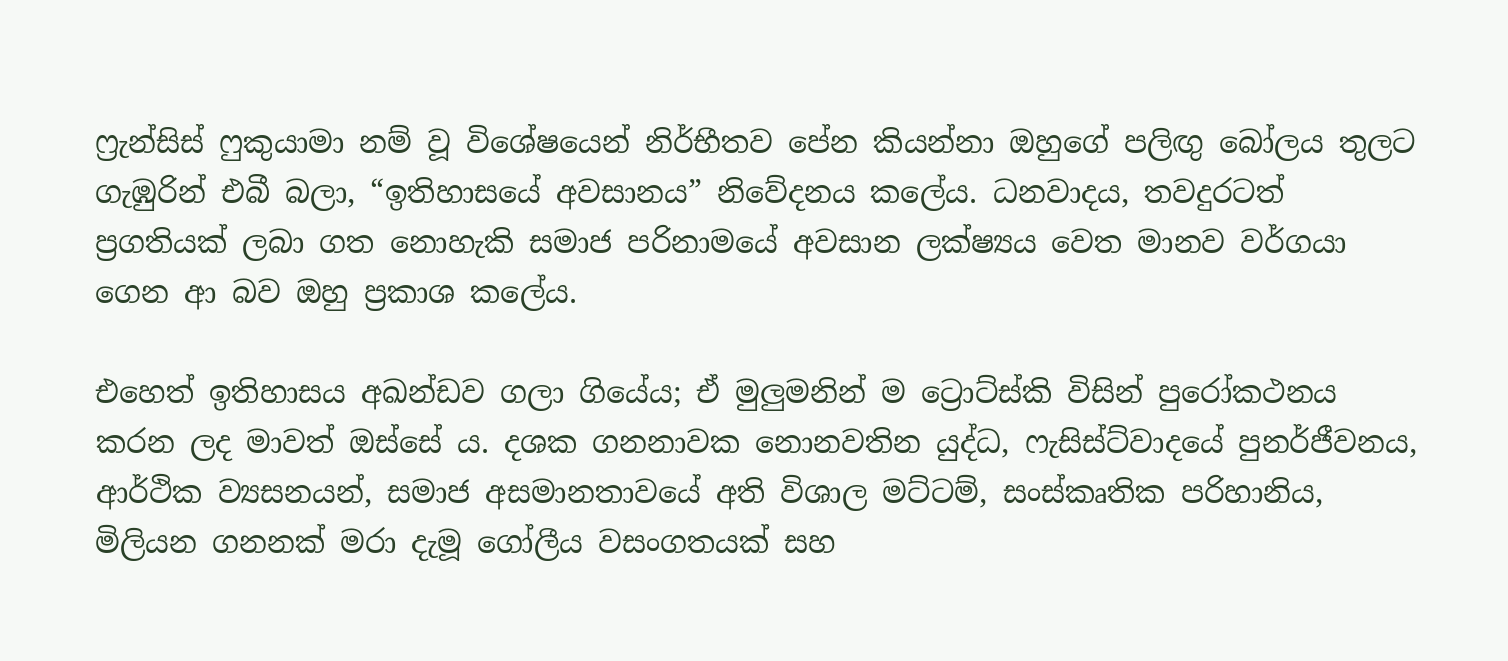ෆ්‍රැන්සිස් ෆුකුයාමා නම් වූ විශේෂයෙන් නිර්භීතව පේන කියන්නා ඔහුගේ පලිඟු බෝලය තුලට ගැඹුරින් එබී බලා, “ඉතිහාසයේ අවසානය” නිවේදනය කලේය. ධනවාදය, තවදුරටත් ප්‍රගතියක් ලබා ගත නොහැකි සමාජ පරිනාමයේ අවසාන ලක්ෂ්‍යය වෙත මානව වර්ගයා ගෙන ආ බව ඔහු ප්‍රකාශ කලේය.

එහෙත් ඉතිහාසය අඛන්ඩව ගලා ගියේය; ඒ මුලුමනින් ම ට්‍රොට්ස්කි විසින් පුරෝකථනය කරන ලද මාවත් ඔස්සේ ය. දශක ගනනාවක නොනවතින යුද්ධ, ෆැසිස්ට්වාදයේ පුනර්ජීවනය, ආර්ථික ව්‍යසනයන්, සමාජ අසමානතාවයේ අති විශාල මට්ටම්, සංස්කෘතික පරිහානිය, මිලියන ගනනක් මරා දැමූ ගෝලීය වසංගතයක් සහ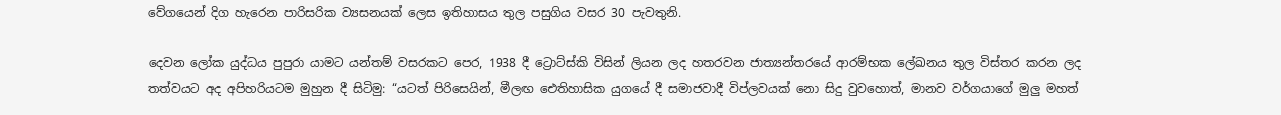වේගයෙන් දිග හැරෙන පාරිසරික ව්‍යසනයක් ලෙස ඉතිහාසය තුල පසුගිය වසර 30 පැවතුනි.

දෙවන ලෝක යුද්ධය පුපුරා යාමට යන්තම් වසරකට පෙර, 1938 දී ට්‍රොට්ස්කි විසින් ලියන ලද හතරවන ජාත්‍යන්තරයේ ආරම්භක ලේඛනය තුල විස්තර කරන ලද තත්වයට අද අපිහරියටම මුහුන දී සිටිමු: “යටත් පිරිසෙයින්, මීලඟ ඓතිහාසික යුගයේ දී සමාජවාදී විප්ලවයක් නො සිදු වුවහොත්, මානව වර්ගයාගේ මුලු මහත්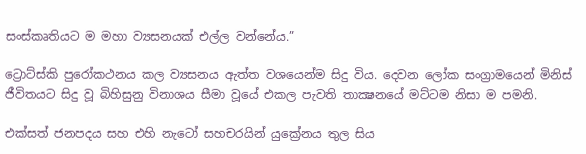සංස්කෘතියට ම මහා ව්‍යසනයක් එල්ල වන්නේය.”

ට්‍රොට්ස්කි පුරෝකථනය කල ව්‍යසනය ඇත්ත වශයෙන්ම සිදු විය. දෙවන ලෝක සංග්‍රාමයෙන් මිනිස් ජීවිතයට සිදු වූ බිහිසුනු විනාශය සීමා වූයේ එකල පැවති තාක්‍ෂනයේ මට්ටම නිසා ම පමනි.

එක්සත් ජනපදය සහ එහි නැටෝ සහචරයින් යුක්‍රේනය තුල සිය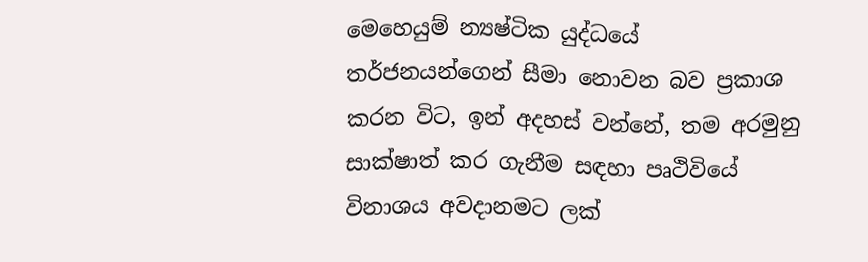මෙහෙයුම් න්‍යෂ්ටික යුද්ධයේ තර්ජනයන්ගෙන් සීමා නොවන බව ප්‍රකාශ කරන විට, ඉන් අදහස් වන්නේ, තම අරමුනු සාක්ෂාත් කර ගැනීම සඳහා පෘථිවියේ විනාශය අවදානමට ලක්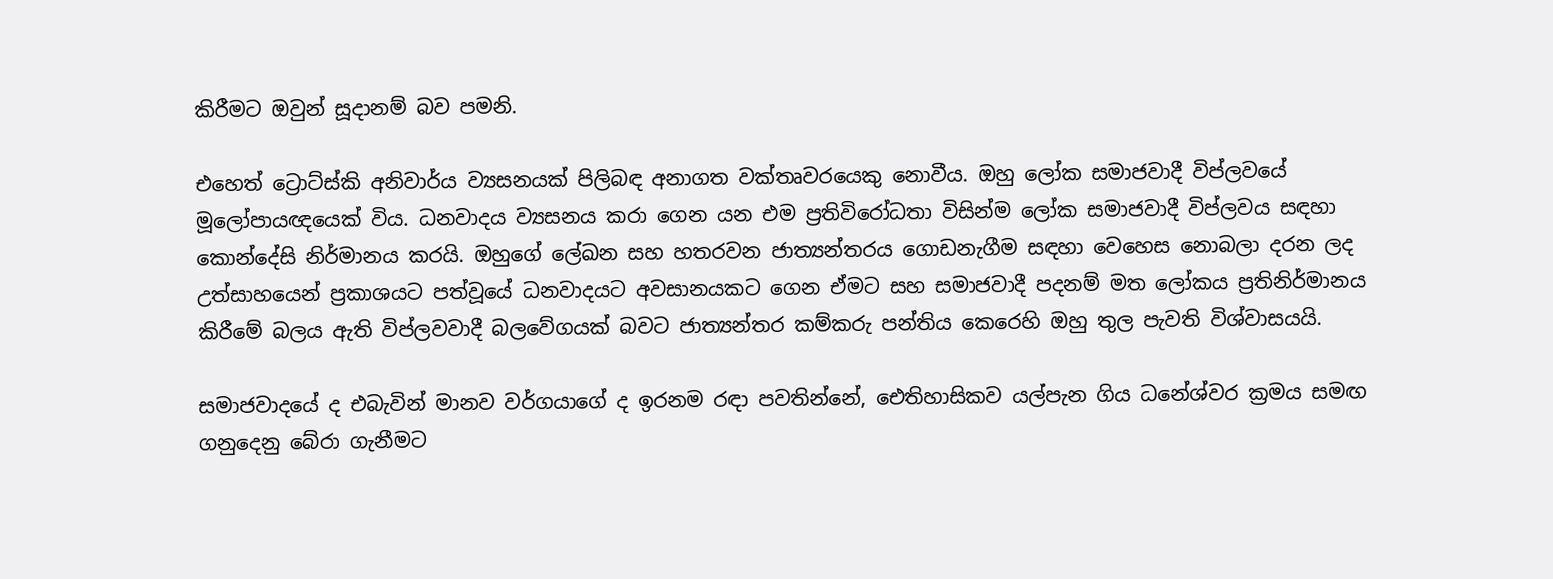කිරීමට ඔවුන් සූදානම් බව පමනි.

එහෙත් ට්‍රොට්ස්කි අනිවාර්ය ව්‍යසනයක් පිලිබඳ අනාගත වක්තෘවරයෙකු නොවීය. ඔහු ලෝක සමාජවාදී විප්ලවයේ මූලෝපායඥයෙක් විය. ධනවාදය ව්‍යසනය කරා ගෙන යන එම ප්‍රතිවිරෝධතා විසින්ම ලෝක සමාජවාදී විප්ලවය සඳහා කොන්දේසි නිර්මානය කරයි. ඔහුගේ ලේඛන සහ හතරවන ජාත්‍යන්තරය ගොඩනැගීම සඳහා වෙහෙස නොබලා දරන ලද උත්සාහයෙන් ප්‍රකාශයට පත්වූයේ ධනවාදයට අවසානයකට ගෙන ඒමට සහ සමාජවාදී පදනම් මත ලෝකය ප්‍රතිනිර්මානය කිරීමේ බලය ඇති විප්ලවවාදී බලවේගයක් බවට ජාත්‍යන්තර කම්කරු පන්තිය කෙරෙහි ඔහු තුල පැවති විශ්වාසයයි.

සමාජවාදයේ ද එබැවින් මානව වර්ගයාගේ ද ඉරනම රඳා පවතින්නේ, ඓතිහාසිකව යල්පැන ගිය ධනේශ්වර ක්‍රමය සමඟ ගනුදෙනු බේරා ගැනීමට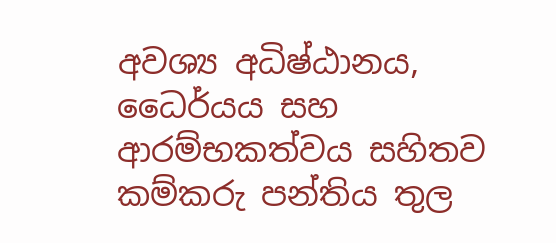අවශ්‍ය අධිෂ්ඨානය, ධෛර්යය සහ ආරම්භකත්වය සහිතව කම්කරු පන්තිය තුල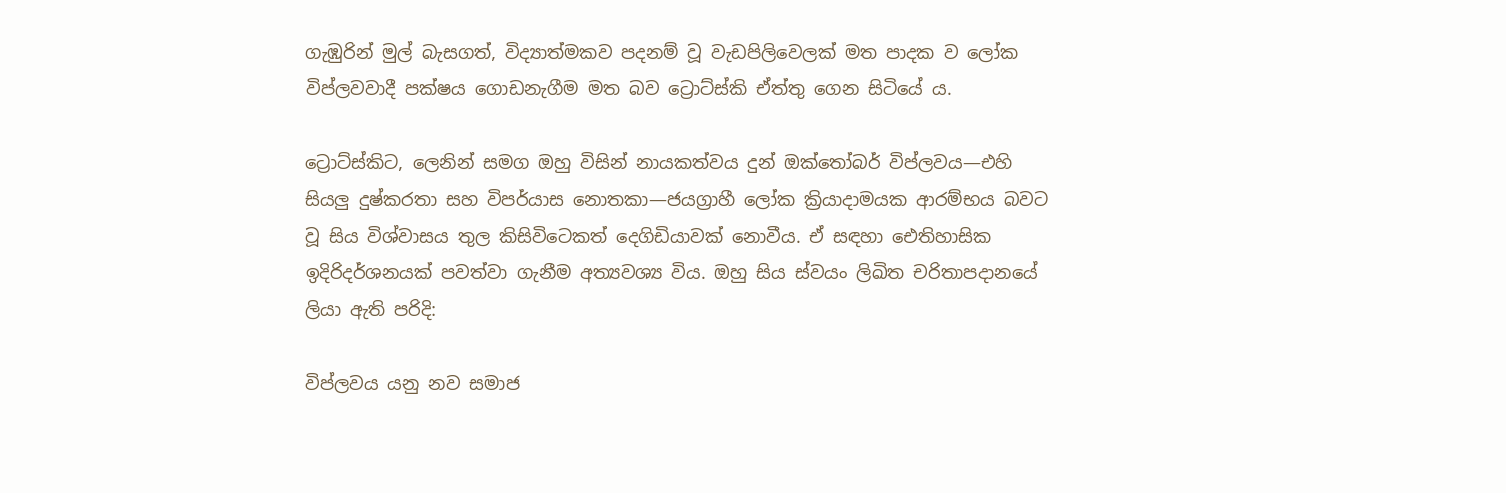ගැඹුරින් මුල් බැසගත්, විද්‍යාත්මකව පදනම් වූ වැඩපිලිවෙලක් මත පාදක ව ලෝක විප්ලවවාදී පක්ෂය ගොඩනැගීම මත බව ට්‍රොට්ස්කි ඒත්තු ගෙන සිටියේ ය.

ට්‍රොට්ස්කිට, ලෙනින් සමග ඔහු විසින් නායකත්වය දුන් ඔක්තෝබර් විප්ලවය—එහි සියලු දුෂ්කරතා සහ විපර්යාස නොතකා—ජයග්‍රාහී ලෝක ක්‍රියාදාමයක ආරම්භය බවට වූ සිය විශ්වාසය තුල කිසිවිටෙකත් දෙගිඩියාවක් නොවීය. ඒ සඳහා ඓතිහාසික ඉදිරිදර්ශනයක් පවත්වා ගැනීම අත්‍යවශ්‍ය විය. ඔහු සිය ස්වයං ලිඛිත චරිතාපදානයේ ලියා ඇති පරිදි:

විප්ලවය යනු නව සමාජ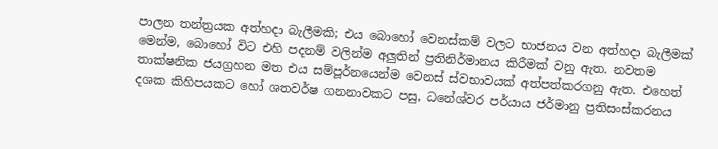පාලන තන්ත්‍රයක අත්හදා බැලීමකි; එය බොහෝ වෙනස්කම් වලට භාජනය වන අත්හදා බැලීමක් මෙන්ම, බොහෝ විට එහි පදනම් වලින්ම අලුතින් ප්‍රතිනිර්මානය කිරීමක් වනු ඇත. නවතම තාක්ෂනික ජයග්‍රහන මත එය සම්පූර්නයෙන්ම වෙනස් ස්වභාවයක් අත්පත්කරගනු ඇත. එහෙත් දශක කිහිපයකට හෝ ශතවර්ෂ ගනනාවකට පසු, ධනේශ්වර පර්යාය ජර්මානු ප්‍රතිසංස්කරනය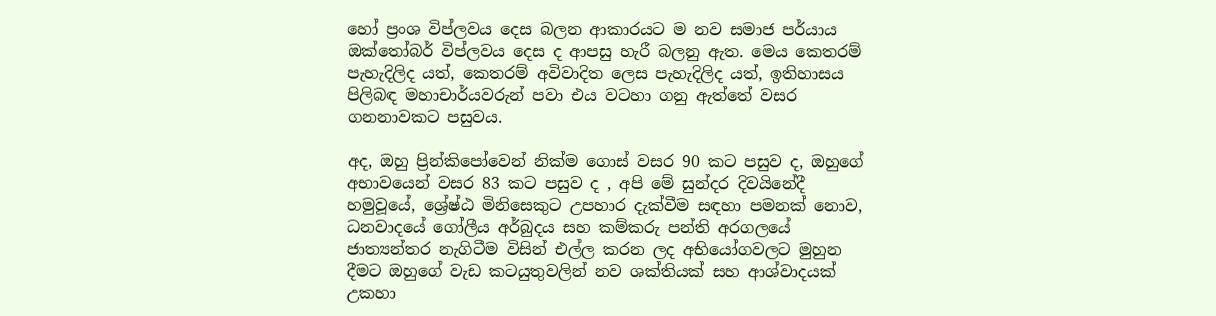හෝ ප්‍රංශ විප්ලවය දෙස බලන ආකාරයට ම නව සමාජ පර්යාය ඔක්තෝබර් විප්ලවය දෙස ද ආපසු හැරී බලනු ඇත. මෙය කෙතරම් පැහැදිලිද යත්, කෙතරම් අවිවාදිත ලෙස පැහැදිලිද යත්, ඉතිහාසය පිලිබඳ මහාචාර්යවරුන් පවා එය වටහා ගනු ඇත්තේ වසර ගනනාවකට පසුවය.

අද, ඔහු ප්‍රින්කිපෝවෙන් නික්ම ගොස් වසර 90 කට පසුව ද, ඔහුගේ අභාවයෙන් වසර 83 කට පසුව ද , අපි මේ සුන්දර දිවයිනේදී හමුවූයේ, ශ්‍රේෂ්ඨ මිනිසෙකුට උපහාර දැක්වීම සඳහා පමනක් නොව, ධනවාදයේ ගෝලීය අර්බුදය සහ කම්කරු පන්ති අරගලයේ ජාත්‍යන්තර නැගිටීම විසින් එල්ල කරන ලද අභියෝගවලට මුහුන දීමට ඔහුගේ වැඩ කටයුතුවලින් නව ශක්තියක් සහ ආශ්වාදයක් උකහා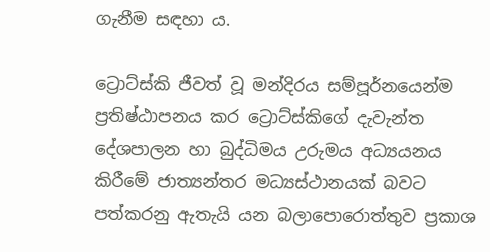ගැනීම සඳහා ය.

ට්‍රොට්ස්කි ජීවත් වූ මන්දිරය සම්පූර්නයෙන්ම ප්‍රතිෂ්ඨාපනය කර ට්‍රොට්ස්කිගේ දැවැන්ත දේශපාලන හා බුද්ධිමය උරුමය අධ්‍යයනය කිරීමේ ජාත්‍යන්තර මධ්‍යස්ථානයක් බවට පත්කරනු ඇතැයි යන බලාපොරොත්තුව ප්‍රකාශ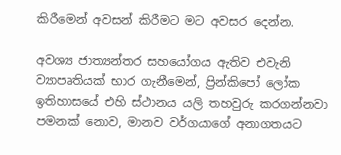කිරීමෙන් අවසන් කිරීමට මට අවසර දෙන්න.

අවශ්‍ය ජාත්‍යන්තර සහයෝගය ඇතිව එවැනි ව්‍යාපෘතියක් භාර ගැනීමෙන්, ප්‍රින්කිපෝ ලෝක ඉතිහාසයේ එහි ස්ථානය යලි තහවුරු කරගන්නවා පමනක් නොව, මානව වර්ගයාගේ අනාගතයට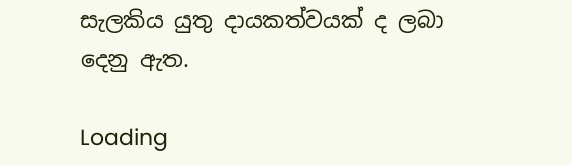සැලකිය යුතු දායකත්වයක් ද ලබා දෙනු ඇත.

Loading